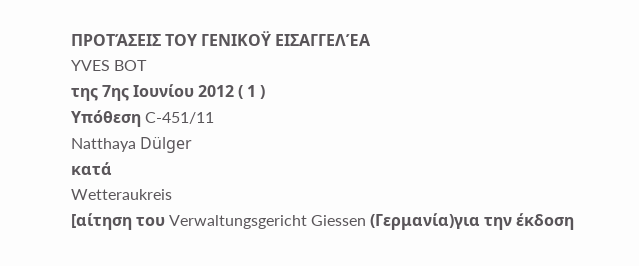ΠΡΟΤΆΣΕΙΣ ΤΟΥ ΓΕΝΙΚΟΫ ΕΙΣΑΓΓΕΛΈΑ
YVES BOT
της 7ης Ιουνίου 2012 ( 1 )
Υπόθεση C-451/11
Natthaya Dülger
κατά
Wetteraukreis
[αίτηση του Verwaltungsgericht Giessen (Γερμανία)για την έκδοση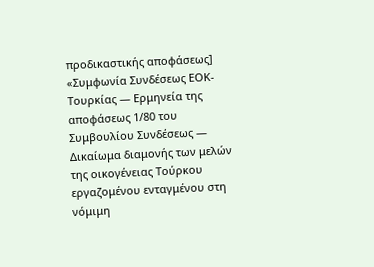προδικαστικής αποφάσεως]
«Συμφωνία Συνδέσεως ΕΟΚ-Τουρκίας — Ερμηνεία της αποφάσεως 1/80 του Συμβουλίου Συνδέσεως — Δικαίωμα διαμονής των μελών της οικογένειας Τούρκου εργαζομένου ενταγμένου στη νόμιμη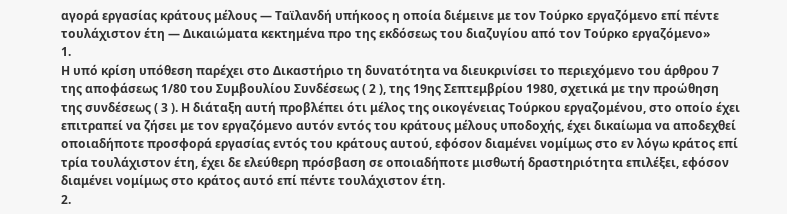αγορά εργασίας κράτους μέλους — Ταϊλανδή υπήκοος η οποία διέμεινε με τον Τούρκο εργαζόμενο επί πέντε τουλάχιστον έτη — Δικαιώματα κεκτημένα προ της εκδόσεως του διαζυγίου από τον Τούρκο εργαζόμενο»
1.
Η υπό κρίση υπόθεση παρέχει στο Δικαστήριο τη δυνατότητα να διευκρινίσει το περιεχόμενο του άρθρου 7 της αποφάσεως 1/80 του Συμβουλίου Συνδέσεως ( 2 ), της 19ης Σεπτεμβρίου 1980, σχετικά με την προώθηση της συνδέσεως ( 3 ). Η διάταξη αυτή προβλέπει ότι μέλος της οικογένειας Τούρκου εργαζομένου, στο οποίο έχει επιτραπεί να ζήσει με τον εργαζόμενο αυτόν εντός του κράτους μέλους υποδοχής, έχει δικαίωμα να αποδεχθεί οποιαδήποτε προσφορά εργασίας εντός του κράτους αυτού, εφόσον διαμένει νομίμως στο εν λόγω κράτος επί τρία τουλάχιστον έτη, έχει δε ελεύθερη πρόσβαση σε οποιαδήποτε μισθωτή δραστηριότητα επιλέξει, εφόσον διαμένει νομίμως στο κράτος αυτό επί πέντε τουλάχιστον έτη.
2.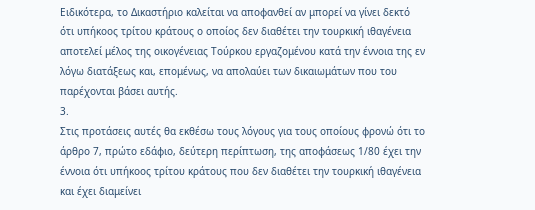Ειδικότερα, το Δικαστήριο καλείται να αποφανθεί αν μπορεί να γίνει δεκτό ότι υπήκοος τρίτου κράτους ο οποίος δεν διαθέτει την τουρκική ιθαγένεια αποτελεί μέλος της οικογένειας Τούρκου εργαζομένου κατά την έννοια της εν λόγω διατάξεως και, επομένως, να απολαύει των δικαιωμάτων που του παρέχονται βάσει αυτής.
3.
Στις προτάσεις αυτές θα εκθέσω τους λόγους για τους οποίους φρονώ ότι το άρθρο 7, πρώτο εδάφιο, δεύτερη περίπτωση, της αποφάσεως 1/80 έχει την έννοια ότι υπήκοος τρίτου κράτους που δεν διαθέτει την τουρκική ιθαγένεια και έχει διαμείνει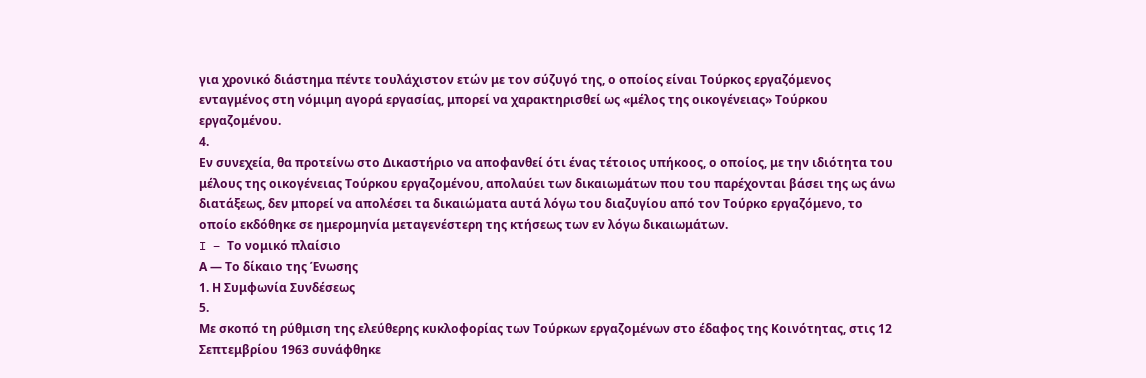για χρονικό διάστημα πέντε τουλάχιστον ετών με τον σύζυγό της, ο οποίος είναι Τούρκος εργαζόμενος ενταγμένος στη νόμιμη αγορά εργασίας, μπορεί να χαρακτηρισθεί ως «μέλος της οικογένειας» Τούρκου εργαζομένου.
4.
Εν συνεχεία, θα προτείνω στο Δικαστήριο να αποφανθεί ότι ένας τέτοιος υπήκοος, ο οποίος, με την ιδιότητα του μέλους της οικογένειας Τούρκου εργαζομένου, απολαύει των δικαιωμάτων που του παρέχονται βάσει της ως άνω διατάξεως, δεν μπορεί να απολέσει τα δικαιώματα αυτά λόγω του διαζυγίου από τον Τούρκο εργαζόμενο, το οποίο εκδόθηκε σε ημερομηνία μεταγενέστερη της κτήσεως των εν λόγω δικαιωμάτων.
I – Το νομικό πλαίσιο
Α — Το δίκαιο της Ένωσης
1. Η Συμφωνία Συνδέσεως
5.
Με σκοπό τη ρύθμιση της ελεύθερης κυκλοφορίας των Τούρκων εργαζομένων στο έδαφος της Κοινότητας, στις 12 Σεπτεμβρίου 1963 συνάφθηκε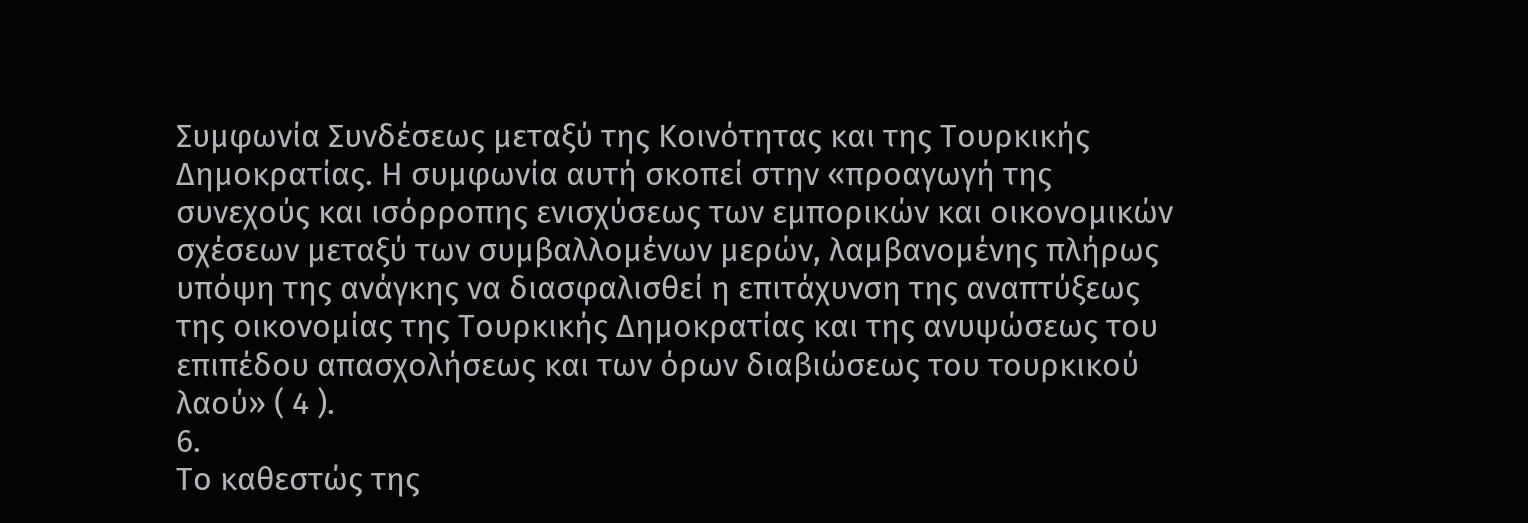Συμφωνία Συνδέσεως μεταξύ της Κοινότητας και της Τουρκικής Δημοκρατίας. Η συμφωνία αυτή σκοπεί στην «προαγωγή της συνεχούς και ισόρροπης ενισχύσεως των εμπορικών και οικονομικών σχέσεων μεταξύ των συμβαλλομένων μερών, λαμβανομένης πλήρως υπόψη της ανάγκης να διασφαλισθεί η επιτάχυνση της αναπτύξεως της οικονομίας της Τουρκικής Δημοκρατίας και της ανυψώσεως του επιπέδου απασχολήσεως και των όρων διαβιώσεως του τουρκικού λαού» ( 4 ).
6.
Το καθεστώς της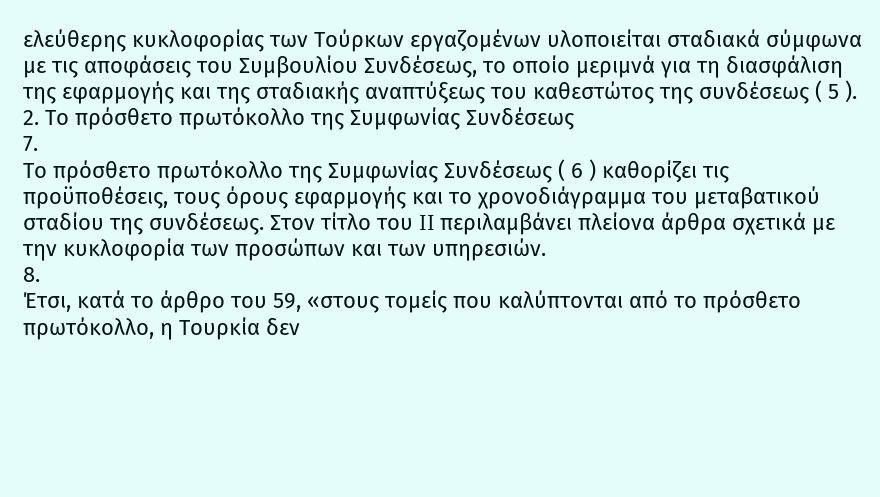ελεύθερης κυκλοφορίας των Τούρκων εργαζομένων υλοποιείται σταδιακά σύμφωνα με τις αποφάσεις του Συμβουλίου Συνδέσεως, το οποίο μεριμνά για τη διασφάλιση της εφαρμογής και της σταδιακής αναπτύξεως του καθεστώτος της συνδέσεως ( 5 ).
2. Το πρόσθετο πρωτόκολλο της Συμφωνίας Συνδέσεως
7.
Το πρόσθετο πρωτόκολλο της Συμφωνίας Συνδέσεως ( 6 ) καθορίζει τις προϋποθέσεις, τους όρους εφαρμογής και το χρονοδιάγραμμα του μεταβατικού σταδίου της συνδέσεως. Στον τίτλο του II περιλαμβάνει πλείονα άρθρα σχετικά με την κυκλοφορία των προσώπων και των υπηρεσιών.
8.
Έτσι, κατά το άρθρο του 59, «στους τομείς που καλύπτονται από το πρόσθετο πρωτόκολλο, η Τουρκία δεν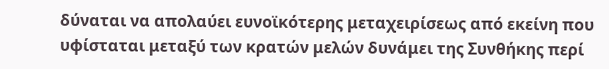δύναται να απολαύει ευνοϊκότερης μεταχειρίσεως από εκείνη που υφίσταται μεταξύ των κρατών μελών δυνάμει της Συνθήκης περί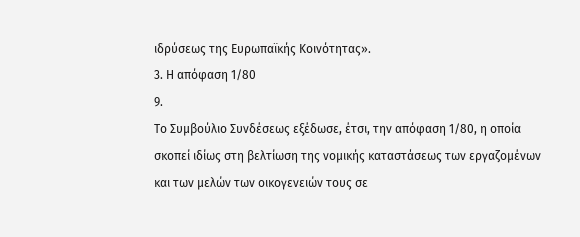ιδρύσεως της Ευρωπαϊκής Κοινότητας».
3. Η απόφαση 1/80
9.
Το Συμβούλιο Συνδέσεως εξέδωσε, έτσι, την απόφαση 1/80, η οποία σκοπεί ιδίως στη βελτίωση της νομικής καταστάσεως των εργαζομένων και των μελών των οικογενειών τους σε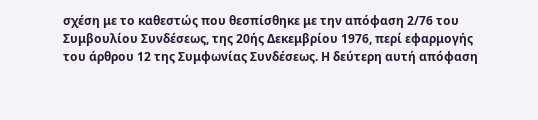σχέση με το καθεστώς που θεσπίσθηκε με την απόφαση 2/76 του Συμβουλίου Συνδέσεως, της 20ής Δεκεμβρίου 1976, περί εφαρμογής του άρθρου 12 της Συμφωνίας Συνδέσεως. Η δεύτερη αυτή απόφαση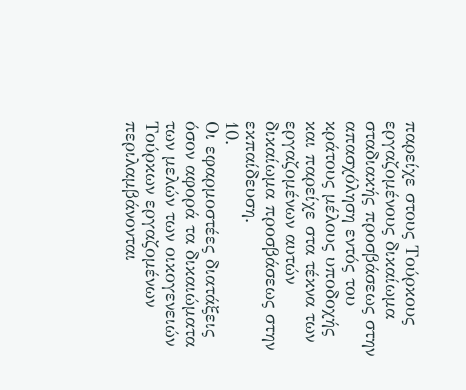παρείχε στους Τούρκους εργαζομένους δικαίωμα σταδιακής προσβάσεως στην απασχόληση εντός του κράτους μέλους υποδοχής και παρείχε στα τέκνα των εργαζομένων αυτών δικαίωμα προσβάσεως στην εκπαίδευση.
10.
Οι εφαρμοστέες διατάξεις όσον αφορά τα δικαιώματα των μελών των οικογενειών Τούρκων εργαζομένων περιλαμβάνονται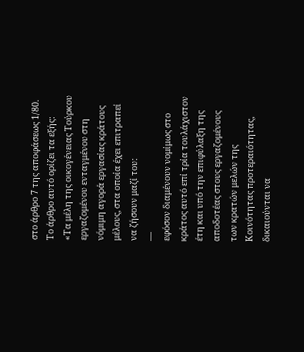στο άρθρο 7 της αποφάσεως 1/80. Το άρθρο αυτό ορίζει τα εξής:
«Τα μέλη της οικογένειας Τούρκου εργαζομένου ενταγμένου στη νόμιμη αγορά εργασίας κράτους μέλους, στα οποία έχει επιτραπεί να ζήσουν μαζί του:
—
εφόσον διαμένουν νομίμως στο κράτος αυτό επί τρία τουλάχιστον έτη και υπό την επιφύλαξη της αποδοτέας στους εργαζομένους των κρατών μελών της Κοινότητας προτεραιότητας, δικαιούνται να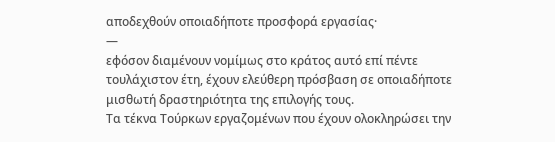αποδεχθούν οποιαδήποτε προσφορά εργασίας·
—
εφόσον διαμένουν νομίμως στο κράτος αυτό επί πέντε τουλάχιστον έτη, έχουν ελεύθερη πρόσβαση σε οποιαδήποτε μισθωτή δραστηριότητα της επιλογής τους.
Τα τέκνα Τούρκων εργαζομένων που έχουν ολοκληρώσει την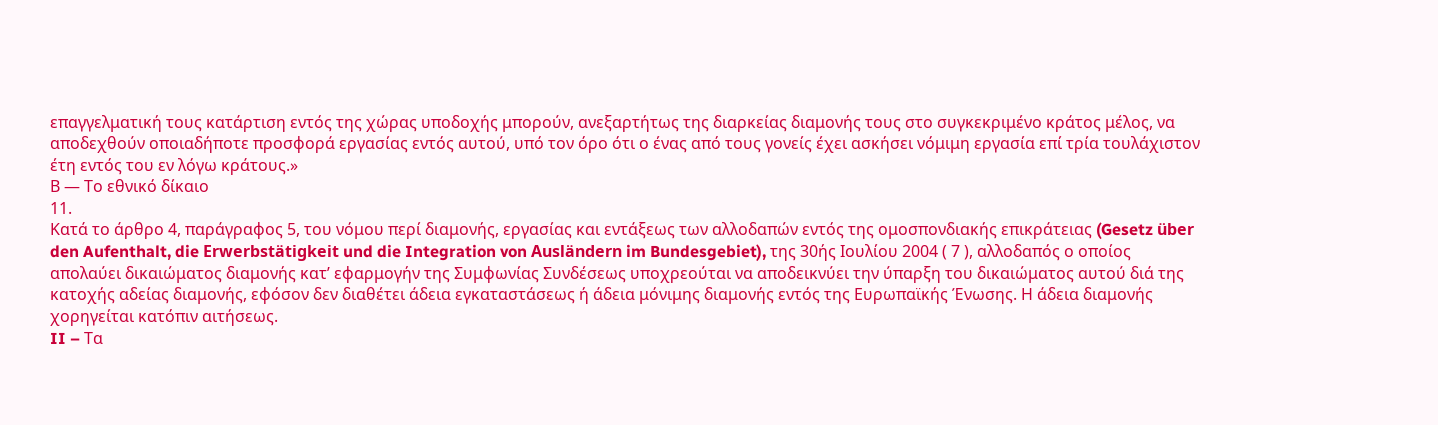επαγγελματική τους κατάρτιση εντός της χώρας υποδοχής μπορούν, ανεξαρτήτως της διαρκείας διαμονής τους στο συγκεκριμένο κράτος μέλος, να αποδεχθούν οποιαδήποτε προσφορά εργασίας εντός αυτού, υπό τον όρο ότι ο ένας από τους γονείς έχει ασκήσει νόμιμη εργασία επί τρία τουλάχιστον έτη εντός του εν λόγω κράτους.»
Β — Το εθνικό δίκαιο
11.
Κατά το άρθρο 4, παράγραφος 5, του νόμου περί διαμονής, εργασίας και εντάξεως των αλλοδαπών εντός της ομοσπονδιακής επικράτειας (Gesetz über den Aufenthalt, die Erwerbstätigkeit und die Integration von Ausländern im Bundesgebiet), της 30ής Ιουλίου 2004 ( 7 ), αλλοδαπός ο οποίος απολαύει δικαιώματος διαμονής κατ’ εφαρμογήν της Συμφωνίας Συνδέσεως υποχρεούται να αποδεικνύει την ύπαρξη του δικαιώματος αυτού διά της κατοχής αδείας διαμονής, εφόσον δεν διαθέτει άδεια εγκαταστάσεως ή άδεια μόνιμης διαμονής εντός της Ευρωπαϊκής Ένωσης. Η άδεια διαμονής χορηγείται κατόπιν αιτήσεως.
II – Τα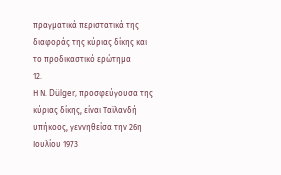πραγματικά περιστατικά της διαφοράς της κύριας δίκης και το προδικαστικό ερώτημα
12.
Η Ν. Dülger, προσφεύγουσα της κύριας δίκης, είναι Ταϊλανδή υπήκοος, γεννηθείσα την 26η Ιουλίου 1973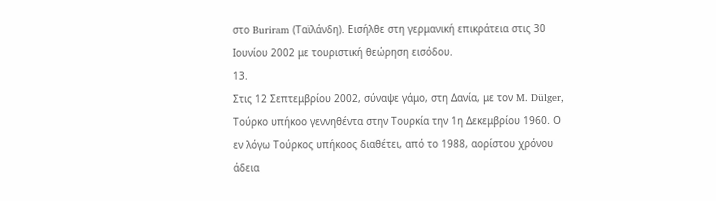στο Buriram (Ταϊλάνδη). Εισήλθε στη γερμανική επικράτεια στις 30 Ιουνίου 2002 με τουριστική θεώρηση εισόδου.
13.
Στις 12 Σεπτεμβρίου 2002, σύναψε γάμο, στη Δανία, με τον M. Dülger, Τούρκο υπήκοο γεννηθέντα στην Τουρκία την 1η Δεκεμβρίου 1960. Ο εν λόγω Τούρκος υπήκοος διαθέτει, από το 1988, αορίστου χρόνου άδεια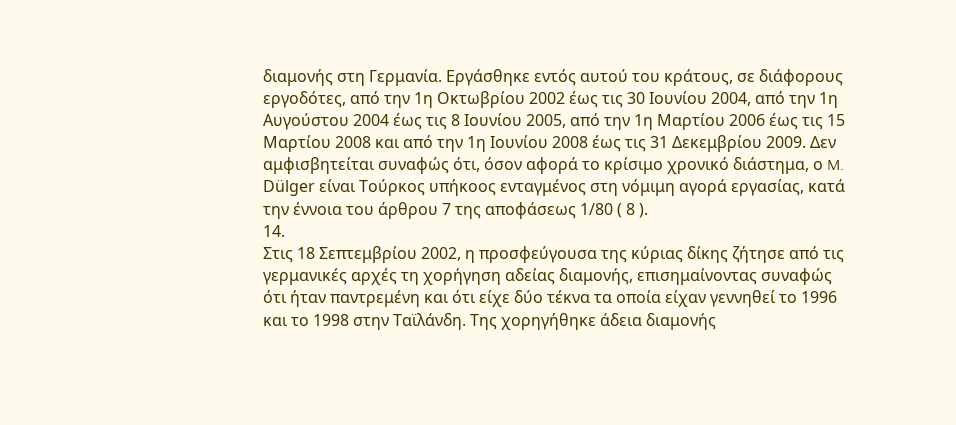διαμονής στη Γερμανία. Εργάσθηκε εντός αυτού του κράτους, σε διάφορους εργοδότες, από την 1η Οκτωβρίου 2002 έως τις 30 Ιουνίου 2004, από την 1η Αυγούστου 2004 έως τις 8 Ιουνίου 2005, από την 1η Μαρτίου 2006 έως τις 15 Μαρτίου 2008 και από την 1η Ιουνίου 2008 έως τις 31 Δεκεμβρίου 2009. Δεν αμφισβητείται συναφώς ότι, όσον αφορά το κρίσιμο χρονικό διάστημα, ο M. Dülger είναι Τούρκος υπήκοος ενταγμένος στη νόμιμη αγορά εργασίας, κατά την έννοια του άρθρου 7 της αποφάσεως 1/80 ( 8 ).
14.
Στις 18 Σεπτεμβρίου 2002, η προσφεύγουσα της κύριας δίκης ζήτησε από τις γερμανικές αρχές τη χορήγηση αδείας διαμονής, επισημαίνοντας συναφώς ότι ήταν παντρεμένη και ότι είχε δύο τέκνα τα οποία είχαν γεννηθεί το 1996 και το 1998 στην Ταϊλάνδη. Της χορηγήθηκε άδεια διαμονής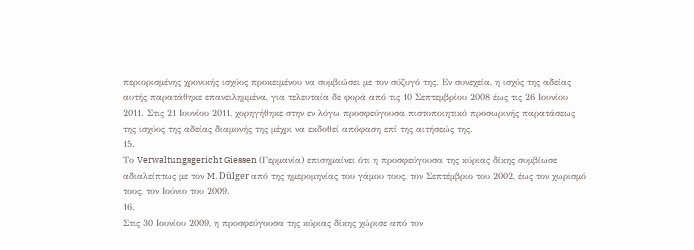περιορισμένης χρονικής ισχύος προκειμένου να συμβιώσει με τον σύζυγό της. Εν συνεχεία, η ισχύς της αδείας αυτής παρατάθηκε επανειλημμένα, για τελευταία δε φορά από τις 10 Σεπτεμβρίου 2008 έως τις 26 Ιουνίου 2011. Στις 21 Ιουνίου 2011, χορηγήθηκε στην εν λόγω προσφεύγουσα πιστοποιητικό προσωρινής παρατάσεως της ισχύος της αδείας διαμονής της μέχρι να εκδοθεί απόφαση επί της αιτήσεώς της.
15.
Το Verwaltungsgericht Giessen (Γερμανία) επισημαίνει ότι η προσφεύγουσα της κύριας δίκης συμβίωσε αδιαλείπτως με τον M. Dülger από της ημερομηνίας του γάμου τους, τον Σεπτέμβριο του 2002, έως τον χωρισμό τους, τον Ιούνιο του 2009.
16.
Στις 30 Ιουνίου 2009, η προσφεύγουσα της κύριας δίκης χώρισε από τον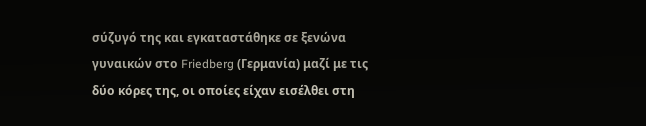σύζυγό της και εγκαταστάθηκε σε ξενώνα γυναικών στο Friedberg (Γερμανία) μαζί με τις δύο κόρες της, οι οποίες είχαν εισέλθει στη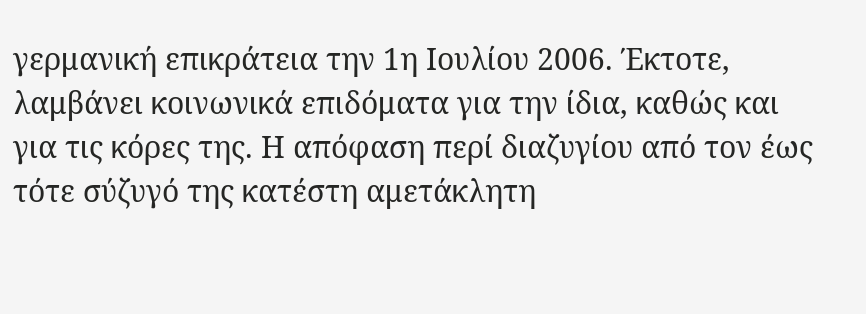γερμανική επικράτεια την 1η Ιουλίου 2006. Έκτοτε, λαμβάνει κοινωνικά επιδόματα για την ίδια, καθώς και για τις κόρες της. Η απόφαση περί διαζυγίου από τον έως τότε σύζυγό της κατέστη αμετάκλητη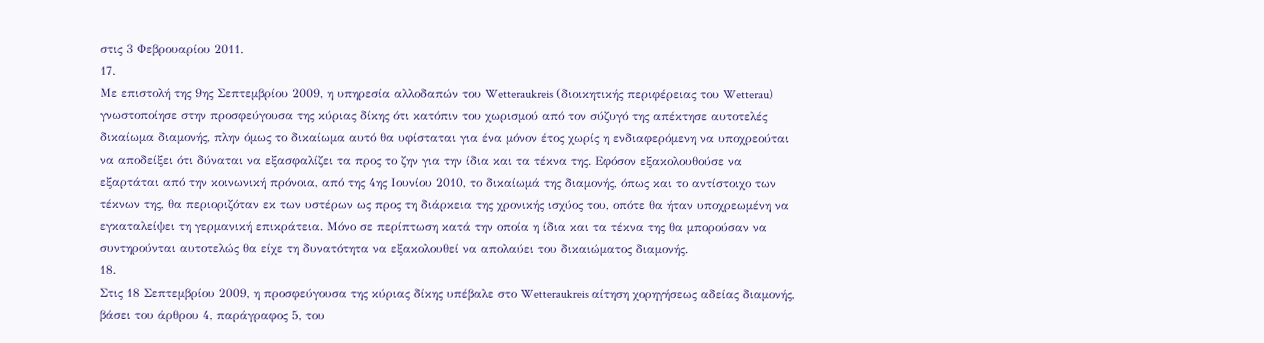στις 3 Φεβρουαρίου 2011.
17.
Με επιστολή της 9ης Σεπτεμβρίου 2009, η υπηρεσία αλλοδαπών του Wetteraukreis (διοικητικής περιφέρειας του Wetterau) γνωστοποίησε στην προσφεύγουσα της κύριας δίκης ότι κατόπιν του χωρισμού από τον σύζυγό της απέκτησε αυτοτελές δικαίωμα διαμονής, πλην όμως το δικαίωμα αυτό θα υφίσταται για ένα μόνον έτος χωρίς η ενδιαφερόμενη να υποχρεούται να αποδείξει ότι δύναται να εξασφαλίζει τα προς το ζην για την ίδια και τα τέκνα της. Εφόσον εξακολουθούσε να εξαρτάται από την κοινωνική πρόνοια, από της 4ης Ιουνίου 2010, το δικαίωμά της διαμονής, όπως και το αντίστοιχο των τέκνων της, θα περιοριζόταν εκ των υστέρων ως προς τη διάρκεια της χρονικής ισχύος του, οπότε θα ήταν υποχρεωμένη να εγκαταλείψει τη γερμανική επικράτεια. Μόνο σε περίπτωση κατά την οποία η ίδια και τα τέκνα της θα μπορούσαν να συντηρούνται αυτοτελώς θα είχε τη δυνατότητα να εξακολουθεί να απολαύει του δικαιώματος διαμονής.
18.
Στις 18 Σεπτεμβρίου 2009, η προσφεύγουσα της κύριας δίκης υπέβαλε στο Wetteraukreis αίτηση χορηγήσεως αδείας διαμονής, βάσει του άρθρου 4, παράγραφος 5, του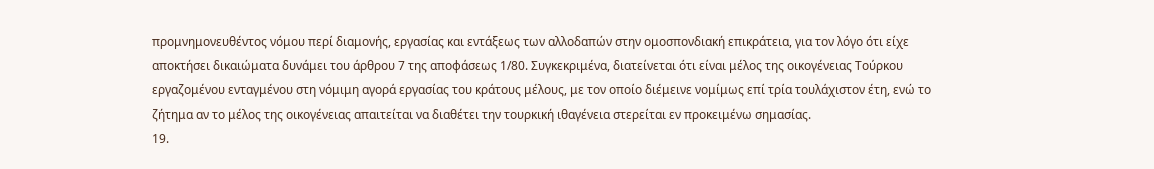προμνημονευθέντος νόμου περί διαμονής, εργασίας και εντάξεως των αλλοδαπών στην ομοσπονδιακή επικράτεια, για τον λόγο ότι είχε αποκτήσει δικαιώματα δυνάμει του άρθρου 7 της αποφάσεως 1/80. Συγκεκριμένα, διατείνεται ότι είναι μέλος της οικογένειας Τούρκου εργαζομένου ενταγμένου στη νόμιμη αγορά εργασίας του κράτους μέλους, με τον οποίο διέμεινε νομίμως επί τρία τουλάχιστον έτη, ενώ το ζήτημα αν το μέλος της οικογένειας απαιτείται να διαθέτει την τουρκική ιθαγένεια στερείται εν προκειμένω σημασίας.
19.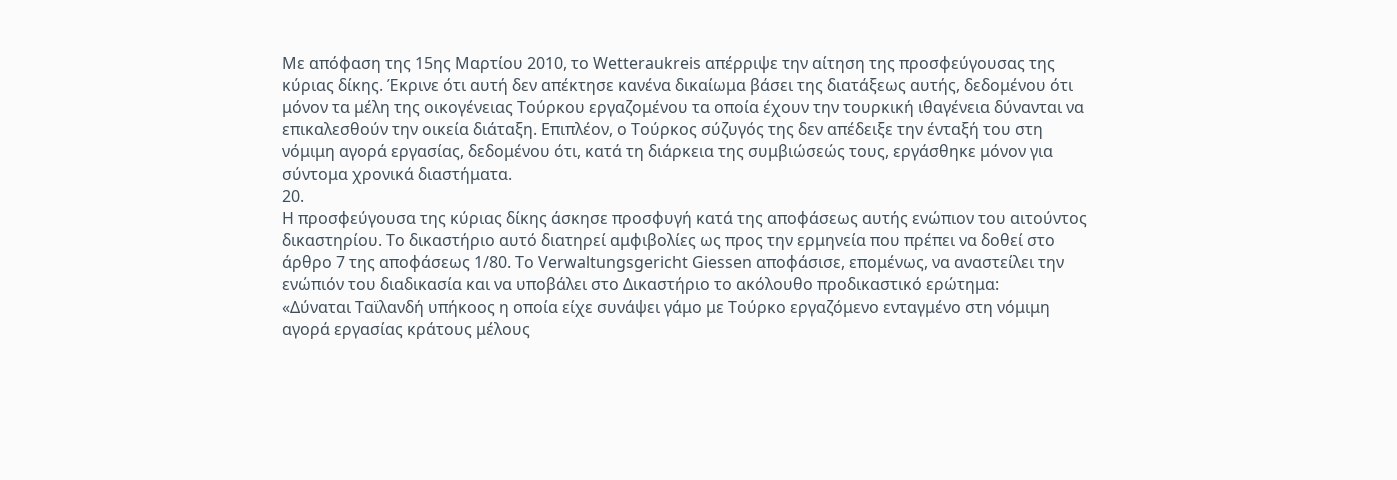Με απόφαση της 15ης Μαρτίου 2010, το Wetteraukreis απέρριψε την αίτηση της προσφεύγουσας της κύριας δίκης. Έκρινε ότι αυτή δεν απέκτησε κανένα δικαίωμα βάσει της διατάξεως αυτής, δεδομένου ότι μόνον τα μέλη της οικογένειας Τούρκου εργαζομένου τα οποία έχουν την τουρκική ιθαγένεια δύνανται να επικαλεσθούν την οικεία διάταξη. Επιπλέον, ο Τούρκος σύζυγός της δεν απέδειξε την ένταξή του στη νόμιμη αγορά εργασίας, δεδομένου ότι, κατά τη διάρκεια της συμβιώσεώς τους, εργάσθηκε μόνον για σύντομα χρονικά διαστήματα.
20.
Η προσφεύγουσα της κύριας δίκης άσκησε προσφυγή κατά της αποφάσεως αυτής ενώπιον του αιτούντος δικαστηρίου. Το δικαστήριο αυτό διατηρεί αμφιβολίες ως προς την ερμηνεία που πρέπει να δοθεί στο άρθρο 7 της αποφάσεως 1/80. Το Verwaltungsgericht Giessen αποφάσισε, επομένως, να αναστείλει την ενώπιόν του διαδικασία και να υποβάλει στο Δικαστήριο το ακόλουθο προδικαστικό ερώτημα:
«Δύναται Ταϊλανδή υπήκοος η οποία είχε συνάψει γάμο με Τούρκο εργαζόμενο ενταγμένο στη νόμιμη αγορά εργασίας κράτους μέλους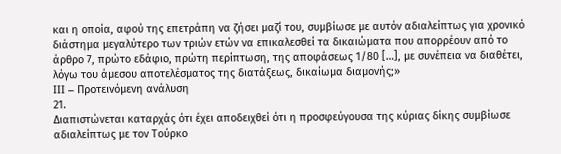και η οποία, αφού της επετράπη να ζήσει μαζί του, συμβίωσε με αυτόν αδιαλείπτως για χρονικό διάστημα μεγαλύτερο των τριών ετών να επικαλεσθεί τα δικαιώματα που απορρέουν από το άρθρο 7, πρώτο εδάφιο, πρώτη περίπτωση, της αποφάσεως 1/80 […], με συνέπεια να διαθέτει, λόγω του άμεσου αποτελέσματος της διατάξεως, δικαίωμα διαμονής;»
III – Προτεινόμενη ανάλυση
21.
Διαπιστώνεται καταρχάς ότι έχει αποδειχθεί ότι η προσφεύγουσα της κύριας δίκης συμβίωσε αδιαλείπτως με τον Τούρκο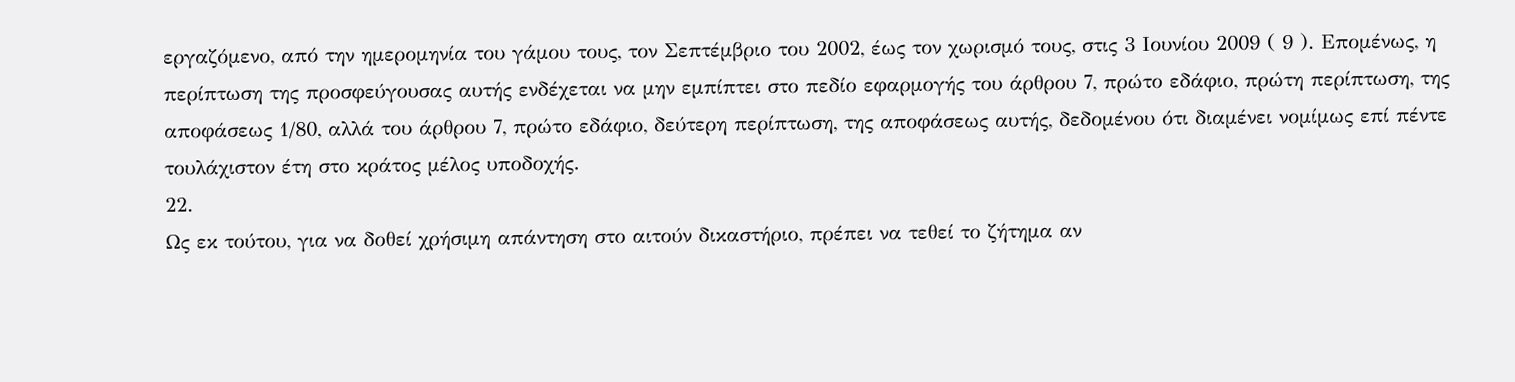εργαζόμενο, από την ημερομηνία του γάμου τους, τον Σεπτέμβριο του 2002, έως τον χωρισμό τους, στις 3 Ιουνίου 2009 ( 9 ). Επομένως, η περίπτωση της προσφεύγουσας αυτής ενδέχεται να μην εμπίπτει στο πεδίο εφαρμογής του άρθρου 7, πρώτο εδάφιο, πρώτη περίπτωση, της αποφάσεως 1/80, αλλά του άρθρου 7, πρώτο εδάφιο, δεύτερη περίπτωση, της αποφάσεως αυτής, δεδομένου ότι διαμένει νομίμως επί πέντε τουλάχιστον έτη στο κράτος μέλος υποδοχής.
22.
Ως εκ τούτου, για να δοθεί χρήσιμη απάντηση στο αιτούν δικαστήριο, πρέπει να τεθεί το ζήτημα αν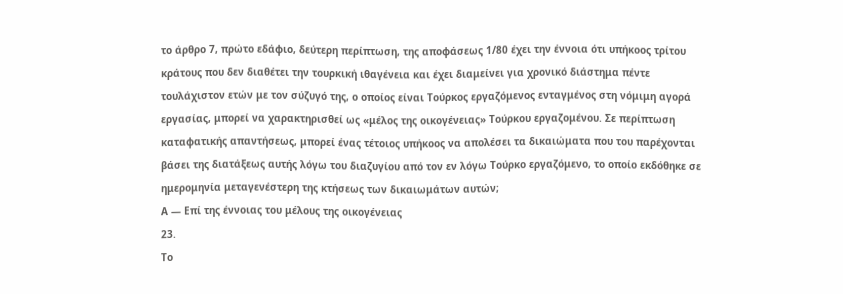το άρθρο 7, πρώτο εδάφιο, δεύτερη περίπτωση, της αποφάσεως 1/80 έχει την έννοια ότι υπήκοος τρίτου κράτους που δεν διαθέτει την τουρκική ιθαγένεια και έχει διαμείνει για χρονικό διάστημα πέντε τουλάχιστον ετών με τον σύζυγό της, ο οποίος είναι Τούρκος εργαζόμενος ενταγμένος στη νόμιμη αγορά εργασίας, μπορεί να χαρακτηρισθεί ως «μέλος της οικογένειας» Τούρκου εργαζομένου. Σε περίπτωση καταφατικής απαντήσεως, μπορεί ένας τέτοιος υπήκοος να απολέσει τα δικαιώματα που του παρέχονται βάσει της διατάξεως αυτής λόγω του διαζυγίου από τον εν λόγω Τούρκο εργαζόμενο, το οποίο εκδόθηκε σε ημερομηνία μεταγενέστερη της κτήσεως των δικαιωμάτων αυτών;
Α — Επί της έννοιας του μέλους της οικογένειας
23.
Το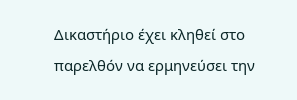Δικαστήριο έχει κληθεί στο παρελθόν να ερμηνεύσει την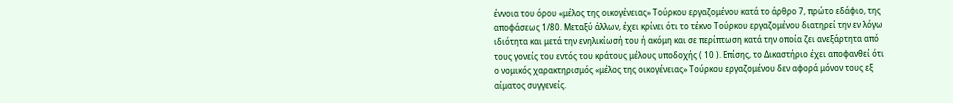έννοια του όρου «μέλος της οικογένειας» Τούρκου εργαζομένου κατά το άρθρο 7, πρώτο εδάφιο, της αποφάσεως 1/80. Μεταξύ άλλων, έχει κρίνει ότι το τέκνο Τούρκου εργαζομένου διατηρεί την εν λόγω ιδιότητα και μετά την ενηλικίωσή του ή ακόμη και σε περίπτωση κατά την οποία ζει ανεξάρτητα από τους γονείς του εντός του κράτους μέλους υποδοχής ( 10 ). Επίσης, το Δικαστήριο έχει αποφανθεί ότι ο νομικός χαρακτηρισμός «μέλος της οικογένειας» Τούρκου εργαζομένου δεν αφορά μόνον τους εξ αίματος συγγενείς.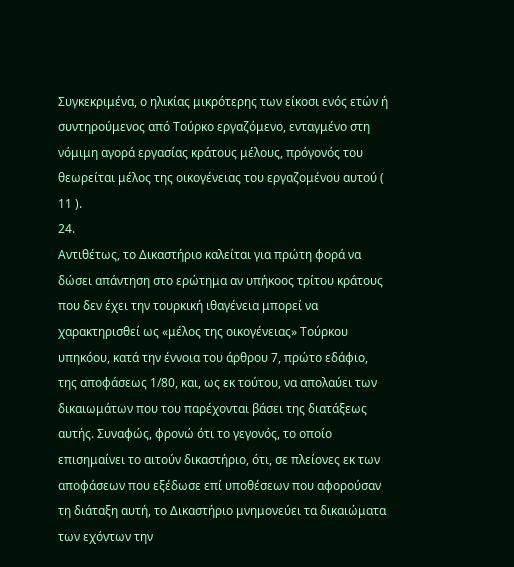Συγκεκριμένα, ο ηλικίας μικρότερης των είκοσι ενός ετών ή συντηρούμενος από Τούρκο εργαζόμενο, ενταγμένο στη νόμιμη αγορά εργασίας κράτους μέλους, πρόγονός του θεωρείται μέλος της οικογένειας του εργαζομένου αυτού ( 11 ).
24.
Αντιθέτως, το Δικαστήριο καλείται για πρώτη φορά να δώσει απάντηση στο ερώτημα αν υπήκοος τρίτου κράτους που δεν έχει την τουρκική ιθαγένεια μπορεί να χαρακτηρισθεί ως «μέλος της οικογένειας» Τούρκου υπηκόου, κατά την έννοια του άρθρου 7, πρώτο εδάφιο, της αποφάσεως 1/80, και, ως εκ τούτου, να απολαύει των δικαιωμάτων που του παρέχονται βάσει της διατάξεως αυτής. Συναφώς, φρονώ ότι το γεγονός, το οποίο επισημαίνει το αιτούν δικαστήριο, ότι, σε πλείονες εκ των αποφάσεων που εξέδωσε επί υποθέσεων που αφορούσαν τη διάταξη αυτή, το Δικαστήριο μνημονεύει τα δικαιώματα των εχόντων την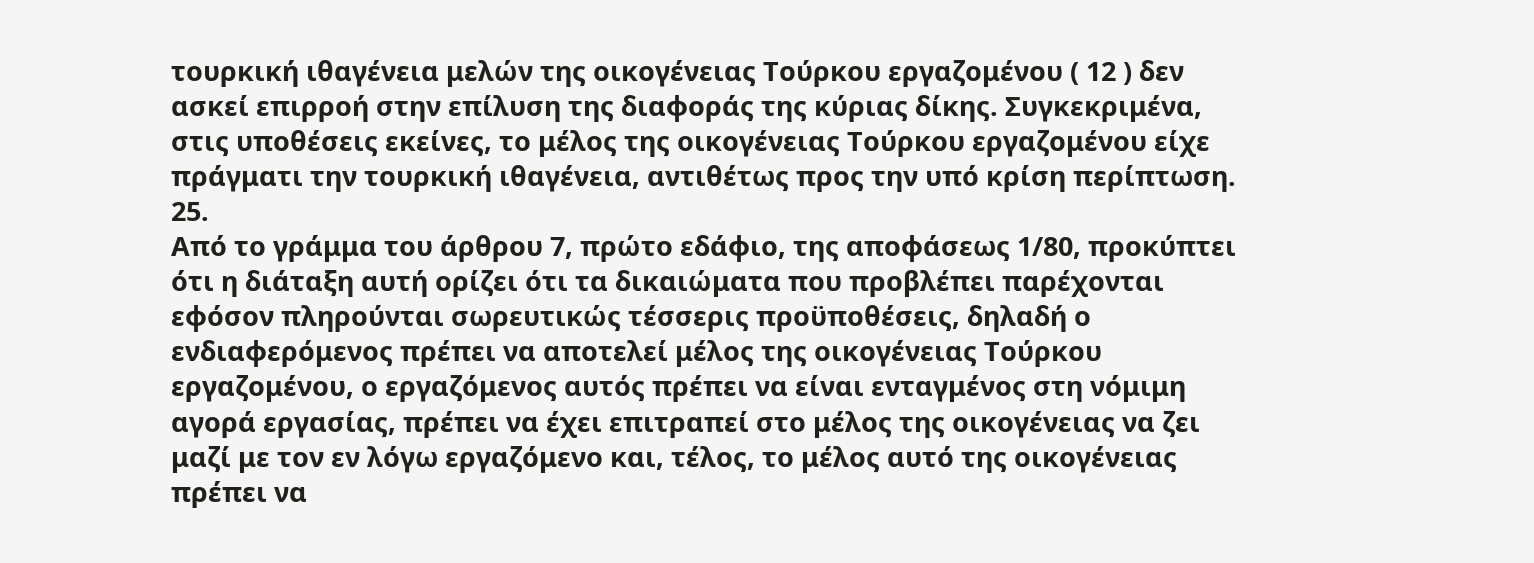τουρκική ιθαγένεια μελών της οικογένειας Τούρκου εργαζομένου ( 12 ) δεν ασκεί επιρροή στην επίλυση της διαφοράς της κύριας δίκης. Συγκεκριμένα, στις υποθέσεις εκείνες, το μέλος της οικογένειας Τούρκου εργαζομένου είχε πράγματι την τουρκική ιθαγένεια, αντιθέτως προς την υπό κρίση περίπτωση.
25.
Από το γράμμα του άρθρου 7, πρώτο εδάφιο, της αποφάσεως 1/80, προκύπτει ότι η διάταξη αυτή ορίζει ότι τα δικαιώματα που προβλέπει παρέχονται εφόσον πληρούνται σωρευτικώς τέσσερις προϋποθέσεις, δηλαδή ο ενδιαφερόμενος πρέπει να αποτελεί μέλος της οικογένειας Τούρκου εργαζομένου, ο εργαζόμενος αυτός πρέπει να είναι ενταγμένος στη νόμιμη αγορά εργασίας, πρέπει να έχει επιτραπεί στο μέλος της οικογένειας να ζει μαζί με τον εν λόγω εργαζόμενο και, τέλος, το μέλος αυτό της οικογένειας πρέπει να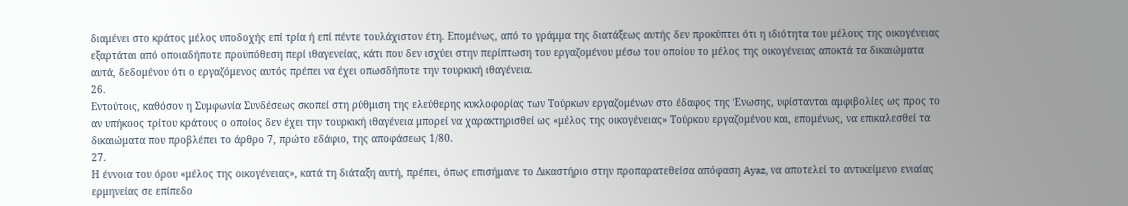διαμένει στο κράτος μέλος υποδοχής επί τρία ή επί πέντε τουλάχιστον έτη. Επομένως, από το γράμμα της διατάξεως αυτής δεν προκύπτει ότι η ιδιότητα του μέλους της οικογένειας εξαρτάται από οποιαδήποτε προϋπόθεση περί ιθαγενείας, κάτι που δεν ισχύει στην περίπτωση του εργαζομένου μέσω του οποίου το μέλος της οικογένειας αποκτά τα δικαιώματα αυτά, δεδομένου ότι ο εργαζόμενος αυτός πρέπει να έχει οπωσδήποτε την τουρκική ιθαγένεια.
26.
Εντούτοις, καθόσον η Συμφωνία Συνδέσεως σκοπεί στη ρύθμιση της ελεύθερης κυκλοφορίας των Τούρκων εργαζομένων στο έδαφος της Ένωσης, υφίστανται αμφιβολίες ως προς το αν υπήκοος τρίτου κράτους ο οποίος δεν έχει την τουρκική ιθαγένεια μπορεί να χαρακτηρισθεί ως «μέλος της οικογένειας» Τούρκου εργαζομένου και, επομένως, να επικαλεσθεί τα δικαιώματα που προβλέπει το άρθρο 7, πρώτο εδάφιο, της αποφάσεως 1/80.
27.
Η έννοια του όρου «μέλος της οικογένειας», κατά τη διάταξη αυτή, πρέπει, όπως επισήμανε το Δικαστήριο στην προπαρατεθείσα απόφαση Ayaz, να αποτελεί το αντικείμενο ενιαίας ερμηνείας σε επίπεδο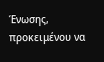Ένωσης, προκειμένου να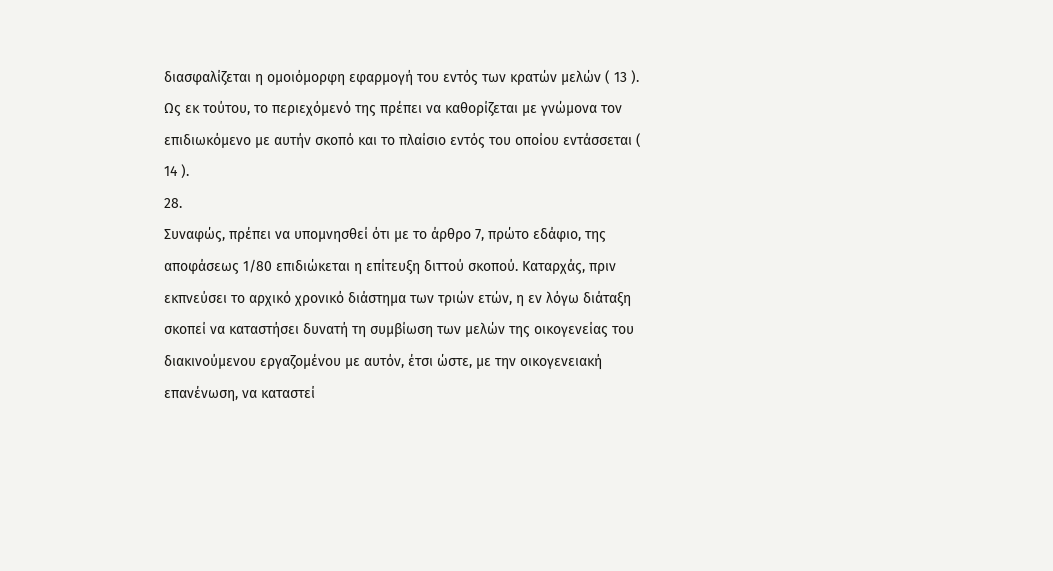διασφαλίζεται η ομοιόμορφη εφαρμογή του εντός των κρατών μελών ( 13 ). Ως εκ τούτου, το περιεχόμενό της πρέπει να καθορίζεται με γνώμονα τον επιδιωκόμενο με αυτήν σκοπό και το πλαίσιο εντός του οποίου εντάσσεται ( 14 ).
28.
Συναφώς, πρέπει να υπομνησθεί ότι με το άρθρο 7, πρώτο εδάφιο, της αποφάσεως 1/80 επιδιώκεται η επίτευξη διττού σκοπού. Καταρχάς, πριν εκπνεύσει το αρχικό χρονικό διάστημα των τριών ετών, η εν λόγω διάταξη σκοπεί να καταστήσει δυνατή τη συμβίωση των μελών της οικογενείας του διακινούμενου εργαζομένου με αυτόν, έτσι ώστε, με την οικογενειακή επανένωση, να καταστεί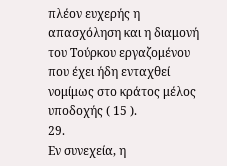πλέον ευχερής η απασχόληση και η διαμονή του Τούρκου εργαζομένου που έχει ήδη ενταχθεί νομίμως στο κράτος μέλος υποδοχής ( 15 ).
29.
Εν συνεχεία, η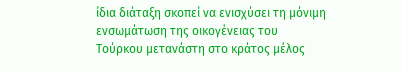ίδια διάταξη σκοπεί να ενισχύσει τη μόνιμη ενσωμάτωση της οικογένειας του Τούρκου μετανάστη στο κράτος μέλος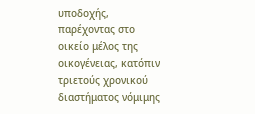υποδοχής, παρέχοντας στο οικείο μέλος της οικογένειας, κατόπιν τριετούς χρονικού διαστήματος νόμιμης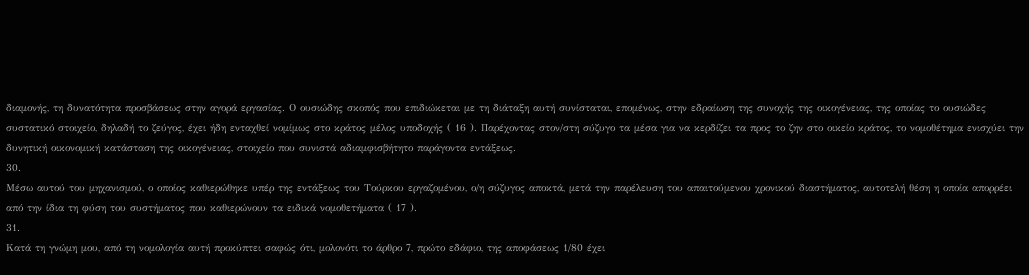διαμονής, τη δυνατότητα προσβάσεως στην αγορά εργασίας. Ο ουσιώδης σκοπός που επιδιώκεται με τη διάταξη αυτή συνίσταται, επομένως, στην εδραίωση της συνοχής της οικογένειας, της οποίας το ουσιώδες συστατικό στοιχείο, δηλαδή το ζεύγος, έχει ήδη ενταχθεί νομίμως στο κράτος μέλος υποδοχής ( 16 ). Παρέχοντας στον/στη σύζυγο τα μέσα για να κερδίζει τα προς το ζην στο οικείο κράτος, το νομοθέτημα ενισχύει την δυνητική οικονομική κατάσταση της οικογένειας, στοιχείο που συνιστά αδιαμφισβήτητο παράγοντα εντάξεως.
30.
Μέσω αυτού του μηχανισμού, ο οποίος καθιερώθηκε υπέρ της εντάξεως του Τούρκου εργαζομένου, ο/η σύζυγος αποκτά, μετά την παρέλευση του απαιτούμενου χρονικού διαστήματος, αυτοτελή θέση η οποία απορρέει από την ίδια τη φύση του συστήματος που καθιερώνουν τα ειδικά νομοθετήματα ( 17 ).
31.
Κατά τη γνώμη μου, από τη νομολογία αυτή προκύπτει σαφώς ότι, μολονότι το άρθρο 7, πρώτο εδάφιο, της αποφάσεως 1/80 έχει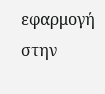εφαρμογή στην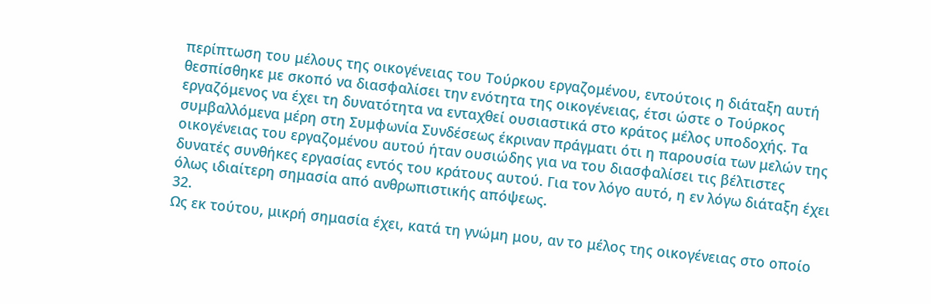περίπτωση του μέλους της οικογένειας του Τούρκου εργαζομένου, εντούτοις η διάταξη αυτή θεσπίσθηκε με σκοπό να διασφαλίσει την ενότητα της οικογένειας, έτσι ώστε ο Τούρκος εργαζόμενος να έχει τη δυνατότητα να ενταχθεί ουσιαστικά στο κράτος μέλος υποδοχής. Τα συμβαλλόμενα μέρη στη Συμφωνία Συνδέσεως έκριναν πράγματι ότι η παρουσία των μελών της οικογένειας του εργαζομένου αυτού ήταν ουσιώδης για να του διασφαλίσει τις βέλτιστες δυνατές συνθήκες εργασίας εντός του κράτους αυτού. Για τον λόγο αυτό, η εν λόγω διάταξη έχει όλως ιδιαίτερη σημασία από ανθρωπιστικής απόψεως.
32.
Ως εκ τούτου, μικρή σημασία έχει, κατά τη γνώμη μου, αν το μέλος της οικογένειας στο οποίο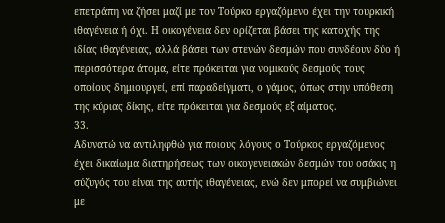επετράπη να ζήσει μαζί με τον Τούρκο εργαζόμενο έχει την τουρκική ιθαγένεια ή όχι. Η οικογένεια δεν ορίζεται βάσει της κατοχής της ιδίας ιθαγένειας, αλλά βάσει των στενών δεσμών που συνδέουν δύο ή περισσότερα άτομα, είτε πρόκειται για νομικούς δεσμούς τους οποίους δημιουργεί, επί παραδείγματι, ο γάμος, όπως στην υπόθεση της κύριας δίκης, είτε πρόκειται για δεσμούς εξ αίματος.
33.
Αδυνατώ να αντιληφθώ για ποιους λόγους ο Τούρκος εργαζόμενος έχει δικαίωμα διατηρήσεως των οικογενειακών δεσμών του οσάκις η σύζυγός του είναι της αυτής ιθαγένειας, ενώ δεν μπορεί να συμβιώνει με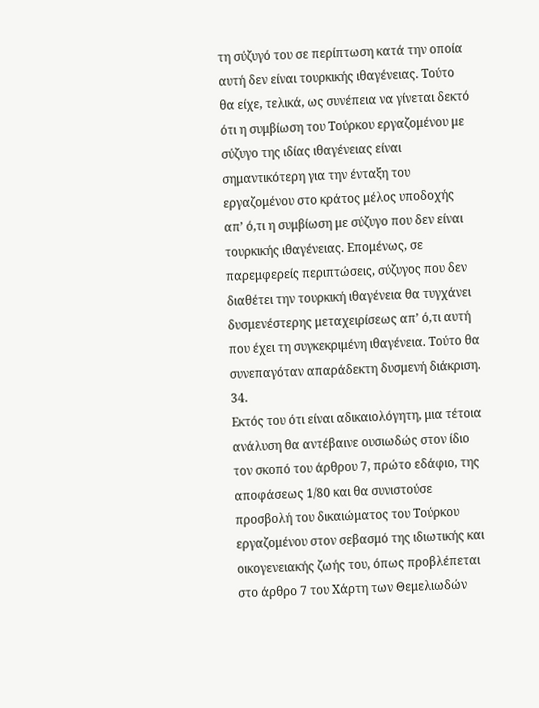τη σύζυγό του σε περίπτωση κατά την οποία αυτή δεν είναι τουρκικής ιθαγένειας. Τούτο θα είχε, τελικά, ως συνέπεια να γίνεται δεκτό ότι η συμβίωση του Τούρκου εργαζομένου με σύζυγο της ιδίας ιθαγένειας είναι σημαντικότερη για την ένταξη του εργαζομένου στο κράτος μέλος υποδοχής απ’ ό,τι η συμβίωση με σύζυγο που δεν είναι τουρκικής ιθαγένειας. Επομένως, σε παρεμφερείς περιπτώσεις, σύζυγος που δεν διαθέτει την τουρκική ιθαγένεια θα τυγχάνει δυσμενέστερης μεταχειρίσεως απ’ ό,τι αυτή που έχει τη συγκεκριμένη ιθαγένεια. Τούτο θα συνεπαγόταν απαράδεκτη δυσμενή διάκριση.
34.
Εκτός του ότι είναι αδικαιολόγητη, μια τέτοια ανάλυση θα αντέβαινε ουσιωδώς στον ίδιο τον σκοπό του άρθρου 7, πρώτο εδάφιο, της αποφάσεως 1/80 και θα συνιστούσε προσβολή του δικαιώματος του Τούρκου εργαζομένου στον σεβασμό της ιδιωτικής και οικογενειακής ζωής του, όπως προβλέπεται στο άρθρο 7 του Χάρτη των Θεμελιωδών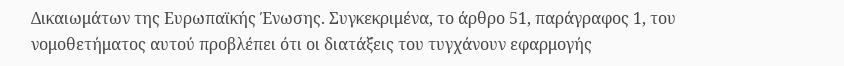Δικαιωμάτων της Ευρωπαϊκής Ένωσης. Συγκεκριμένα, το άρθρο 51, παράγραφος 1, του νομοθετήματος αυτού προβλέπει ότι οι διατάξεις του τυγχάνουν εφαρμογής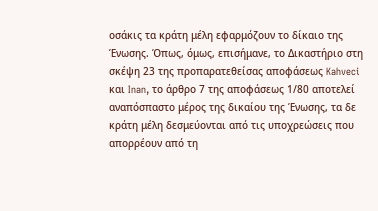οσάκις τα κράτη μέλη εφαρμόζουν το δίκαιο της Ένωσης. Όπως, όμως, επισήμανε, το Δικαστήριο στη σκέψη 23 της προπαρατεθείσας αποφάσεως Kahveci και Inan, το άρθρο 7 της αποφάσεως 1/80 αποτελεί αναπόσπαστο μέρος της δικαίου της Ένωσης, τα δε κράτη μέλη δεσμεύονται από τις υποχρεώσεις που απορρέουν από τη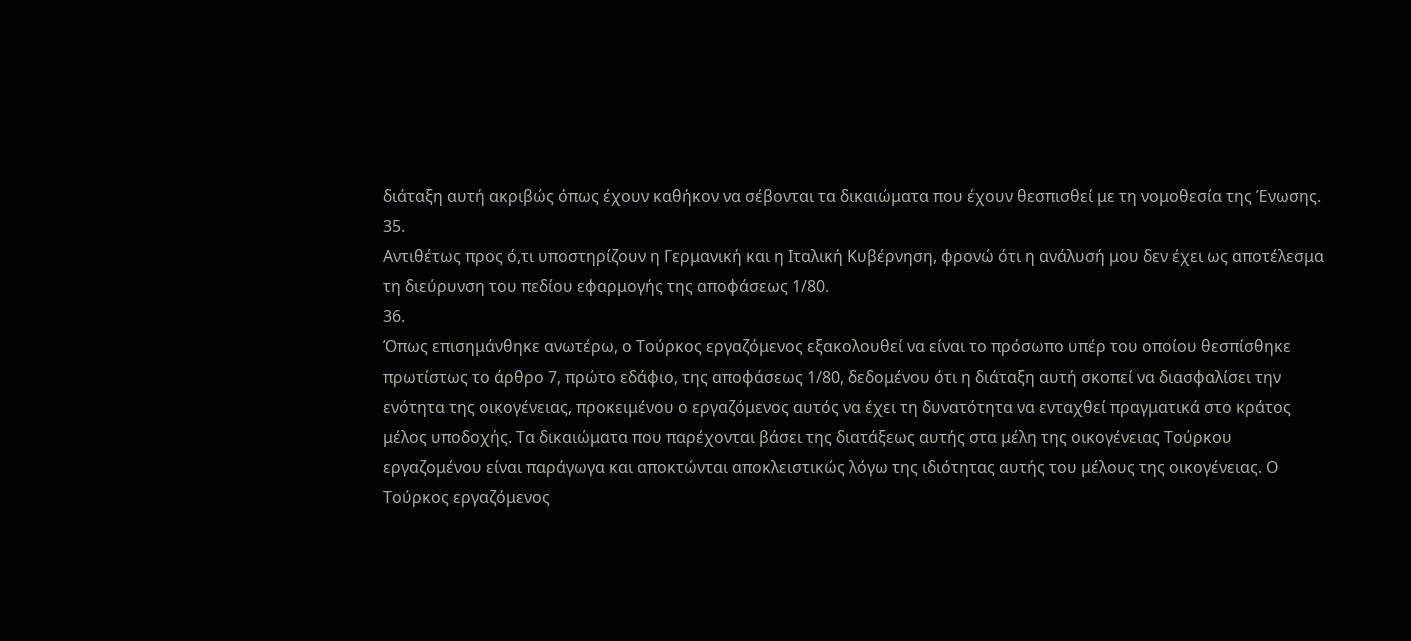διάταξη αυτή ακριβώς όπως έχουν καθήκον να σέβονται τα δικαιώματα που έχουν θεσπισθεί με τη νομοθεσία της Ένωσης.
35.
Αντιθέτως προς ό,τι υποστηρίζουν η Γερμανική και η Ιταλική Κυβέρνηση, φρονώ ότι η ανάλυσή μου δεν έχει ως αποτέλεσμα τη διεύρυνση του πεδίου εφαρμογής της αποφάσεως 1/80.
36.
Όπως επισημάνθηκε ανωτέρω, ο Τούρκος εργαζόμενος εξακολουθεί να είναι το πρόσωπο υπέρ του οποίου θεσπίσθηκε πρωτίστως το άρθρο 7, πρώτο εδάφιο, της αποφάσεως 1/80, δεδομένου ότι η διάταξη αυτή σκοπεί να διασφαλίσει την ενότητα της οικογένειας, προκειμένου ο εργαζόμενος αυτός να έχει τη δυνατότητα να ενταχθεί πραγματικά στο κράτος μέλος υποδοχής. Τα δικαιώματα που παρέχονται βάσει της διατάξεως αυτής στα μέλη της οικογένειας Τούρκου εργαζομένου είναι παράγωγα και αποκτώνται αποκλειστικώς λόγω της ιδιότητας αυτής του μέλους της οικογένειας. Ο Τούρκος εργαζόμενος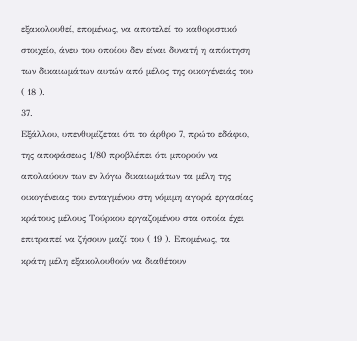εξακολουθεί, επομένως, να αποτελεί το καθοριστικό στοιχείο, άνευ του οποίου δεν είναι δυνατή η απόκτηση των δικαιωμάτων αυτών από μέλος της οικογένειάς του ( 18 ).
37.
Εξάλλου, υπενθυμίζεται ότι το άρθρο 7, πρώτο εδάφιο, της αποφάσεως 1/80 προβλέπει ότι μπορούν να απολαύουν των εν λόγω δικαιωμάτων τα μέλη της οικογένειας του ενταγμένου στη νόμιμη αγορά εργασίας κράτους μέλους Τούρκου εργαζομένου στα οποία έχει επιτραπεί να ζήσουν μαζί του ( 19 ). Επομένως, τα κράτη μέλη εξακολουθούν να διαθέτουν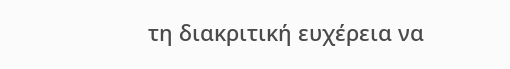τη διακριτική ευχέρεια να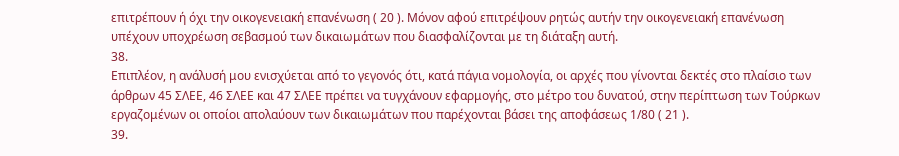επιτρέπουν ή όχι την οικογενειακή επανένωση ( 20 ). Μόνον αφού επιτρέψουν ρητώς αυτήν την οικογενειακή επανένωση υπέχουν υποχρέωση σεβασμού των δικαιωμάτων που διασφαλίζονται με τη διάταξη αυτή.
38.
Επιπλέον, η ανάλυσή μου ενισχύεται από το γεγονός ότι, κατά πάγια νομολογία, οι αρχές που γίνονται δεκτές στο πλαίσιο των άρθρων 45 ΣΛΕΕ, 46 ΣΛΕΕ και 47 ΣΛΕΕ πρέπει να τυγχάνουν εφαρμογής, στο μέτρο του δυνατού, στην περίπτωση των Τούρκων εργαζομένων οι οποίοι απολαύουν των δικαιωμάτων που παρέχονται βάσει της αποφάσεως 1/80 ( 21 ).
39.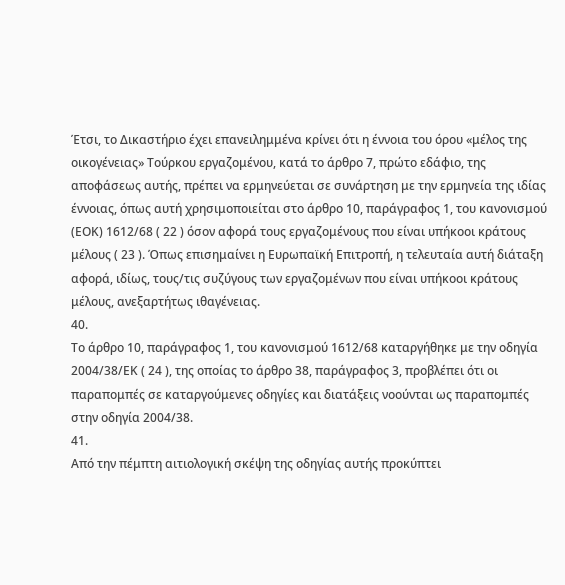Έτσι, το Δικαστήριο έχει επανειλημμένα κρίνει ότι η έννοια του όρου «μέλος της οικογένειας» Τούρκου εργαζομένου, κατά το άρθρο 7, πρώτο εδάφιο, της αποφάσεως αυτής, πρέπει να ερμηνεύεται σε συνάρτηση με την ερμηνεία της ιδίας έννοιας, όπως αυτή χρησιμοποιείται στο άρθρο 10, παράγραφος 1, του κανονισμού (ΕΟΚ) 1612/68 ( 22 ) όσον αφορά τους εργαζομένους που είναι υπήκοοι κράτους μέλους ( 23 ). Όπως επισημαίνει η Ευρωπαϊκή Επιτροπή, η τελευταία αυτή διάταξη αφορά, ιδίως, τους/τις συζύγους των εργαζομένων που είναι υπήκοοι κράτους μέλους, ανεξαρτήτως ιθαγένειας.
40.
Το άρθρο 10, παράγραφος 1, του κανονισμού 1612/68 καταργήθηκε με την οδηγία 2004/38/ΕΚ ( 24 ), της οποίας το άρθρο 38, παράγραφος 3, προβλέπει ότι οι παραπομπές σε καταργούμενες οδηγίες και διατάξεις νοούνται ως παραπομπές στην οδηγία 2004/38.
41.
Από την πέμπτη αιτιολογική σκέψη της οδηγίας αυτής προκύπτει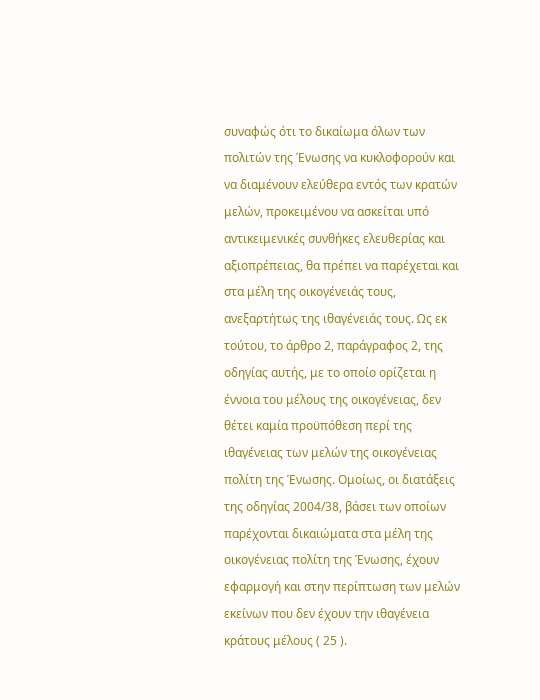συναφώς ότι το δικαίωμα όλων των πολιτών της Ένωσης να κυκλοφορούν και να διαμένουν ελεύθερα εντός των κρατών μελών, προκειμένου να ασκείται υπό αντικειμενικές συνθήκες ελευθερίας και αξιοπρέπειας, θα πρέπει να παρέχεται και στα μέλη της οικογένειάς τους, ανεξαρτήτως της ιθαγένειάς τους. Ως εκ τούτου, το άρθρο 2, παράγραφος 2, της οδηγίας αυτής, με το οποίο ορίζεται η έννοια του μέλους της οικογένειας, δεν θέτει καμία προϋπόθεση περί της ιθαγένειας των μελών της οικογένειας πολίτη της Ένωσης. Ομοίως, οι διατάξεις της οδηγίας 2004/38, βάσει των οποίων παρέχονται δικαιώματα στα μέλη της οικογένειας πολίτη της Ένωσης, έχουν εφαρμογή και στην περίπτωση των μελών εκείνων που δεν έχουν την ιθαγένεια κράτους μέλους ( 25 ).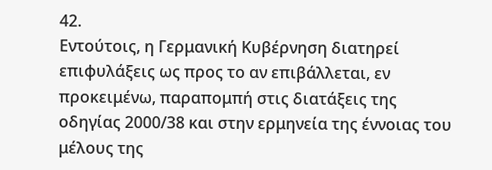42.
Εντούτοις, η Γερμανική Κυβέρνηση διατηρεί επιφυλάξεις ως προς το αν επιβάλλεται, εν προκειμένω, παραπομπή στις διατάξεις της οδηγίας 2000/38 και στην ερμηνεία της έννοιας του μέλους της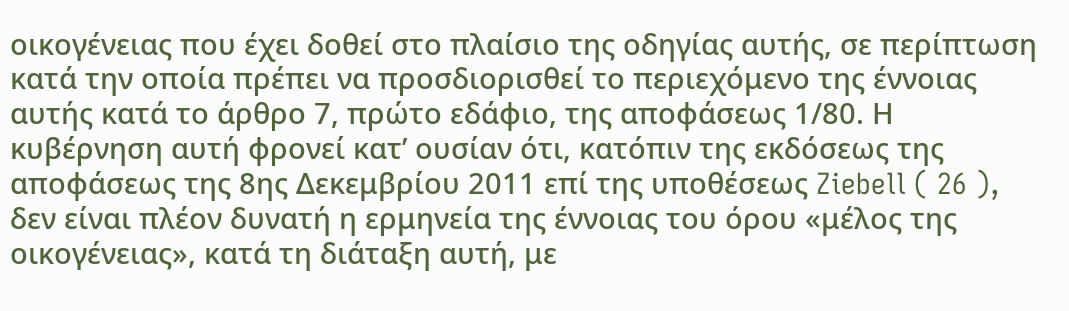οικογένειας που έχει δοθεί στο πλαίσιο της οδηγίας αυτής, σε περίπτωση κατά την οποία πρέπει να προσδιορισθεί το περιεχόμενο της έννοιας αυτής κατά το άρθρο 7, πρώτο εδάφιο, της αποφάσεως 1/80. Η κυβέρνηση αυτή φρονεί κατ’ ουσίαν ότι, κατόπιν της εκδόσεως της αποφάσεως της 8ης Δεκεμβρίου 2011 επί της υποθέσεως Ziebell ( 26 ), δεν είναι πλέον δυνατή η ερμηνεία της έννοιας του όρου «μέλος της οικογένειας», κατά τη διάταξη αυτή, με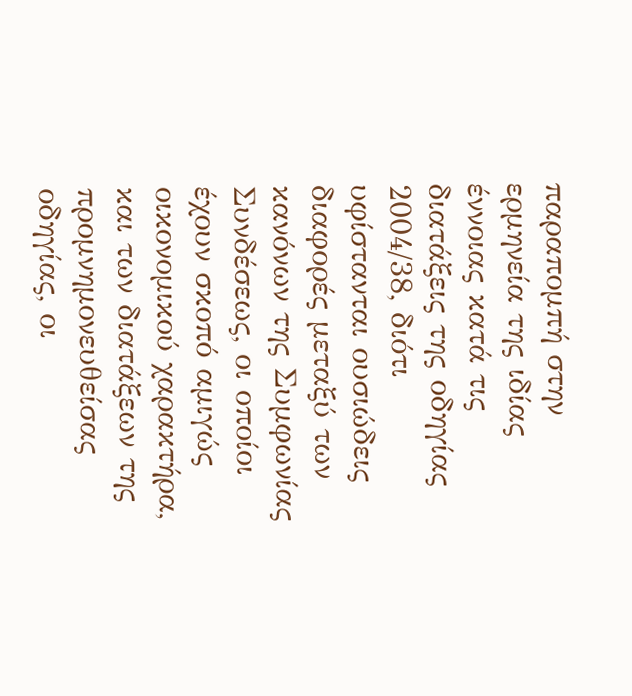παραπομπή στην ερμηνεία της ιδίας έννοιας κατά τις διατάξεις της οδηγίας 2004/38, διότι υφίστανται ουσιώδεις διαφορές μεταξύ των κανόνων της Συμφωνίας Συνδέσεως, οι οποίοι έχουν σκοπό αμιγώς οικονομικού χαρακτήρα, και των διατάξεων της προμνημονευθείσας οδηγίας, οι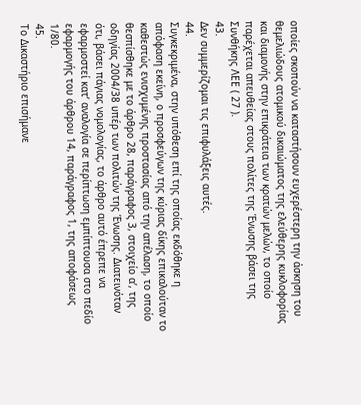οποίες σκοπούν να καταστήσουν ευχερέστερη την άσκηση του θεμελιώδους ατομικού δικαιώματος της ελεύθερης κυκλοφορίας και διαμονής στην επικράτεια των κρατών μελών, το οποίο παρέχεται απευθείας στους πολίτες της Ένωσης βάσει της Συνθήκης ΛΕΕ ( 27 ).
43.
Δεν συμμερίζομαι τις επιφυλάξεις αυτές.
44.
Συγκεκριμένα, στην υπόθεση επί της οποίας εκδόθηκε η απόφαση εκείνη, ο προσφεύγων της κύριας δίκης επικαλούταν το καθεστώς ενισχυμένης προστασίας από την απέλαση, το οποίο θεσπίσθηκε με το άρθρο 28, παράγραφος 3, στοιχείο αʹ, της οδηγίας 2004/38 υπέρ των πολιτών της Ένωσης. Διατεινόταν ότι, βάσει πάγιας νομολογίας, το άρθρο αυτό έπρεπε να εφαρμοστεί κατ’ αναλογία σε περίπτωση εμπίπτουσα στο πεδίο εφαρμογής του άρθρου 14, παράγραφος 1, της αποφάσεως 1/80.
45.
Το Δικαστήριο επισήμανε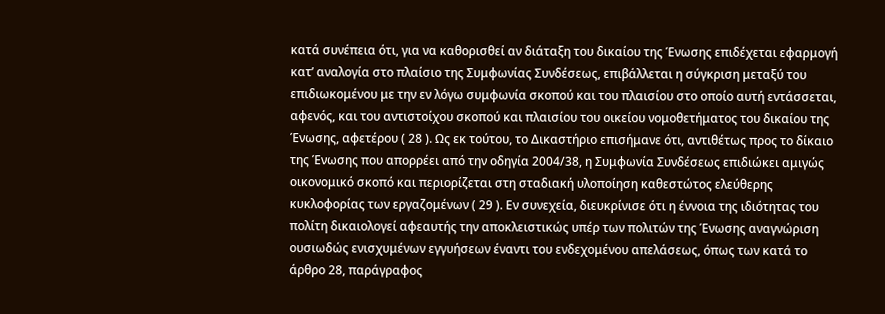κατά συνέπεια ότι, για να καθορισθεί αν διάταξη του δικαίου της Ένωσης επιδέχεται εφαρμογή κατ’ αναλογία στο πλαίσιο της Συμφωνίας Συνδέσεως, επιβάλλεται η σύγκριση μεταξύ του επιδιωκομένου με την εν λόγω συμφωνία σκοπού και του πλαισίου στο οποίο αυτή εντάσσεται, αφενός, και του αντιστοίχου σκοπού και πλαισίου του οικείου νομοθετήματος του δικαίου της Ένωσης, αφετέρου ( 28 ). Ως εκ τούτου, το Δικαστήριο επισήμανε ότι, αντιθέτως προς το δίκαιο της Ένωσης που απορρέει από την οδηγία 2004/38, η Συμφωνία Συνδέσεως επιδιώκει αμιγώς οικονομικό σκοπό και περιορίζεται στη σταδιακή υλοποίηση καθεστώτος ελεύθερης κυκλοφορίας των εργαζομένων ( 29 ). Εν συνεχεία, διευκρίνισε ότι η έννοια της ιδιότητας του πολίτη δικαιολογεί αφεαυτής την αποκλειστικώς υπέρ των πολιτών της Ένωσης αναγνώριση ουσιωδώς ενισχυμένων εγγυήσεων έναντι του ενδεχομένου απελάσεως, όπως των κατά το άρθρο 28, παράγραφος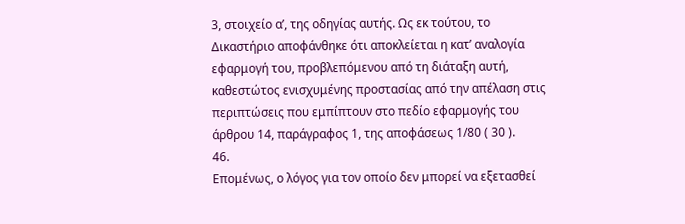3, στοιχείο αʹ, της οδηγίας αυτής. Ως εκ τούτου, το Δικαστήριο αποφάνθηκε ότι αποκλείεται η κατ’ αναλογία εφαρμογή του, προβλεπόμενου από τη διάταξη αυτή, καθεστώτος ενισχυμένης προστασίας από την απέλαση στις περιπτώσεις που εμπίπτουν στο πεδίο εφαρμογής του άρθρου 14, παράγραφος 1, της αποφάσεως 1/80 ( 30 ).
46.
Επομένως, ο λόγος για τον οποίο δεν μπορεί να εξετασθεί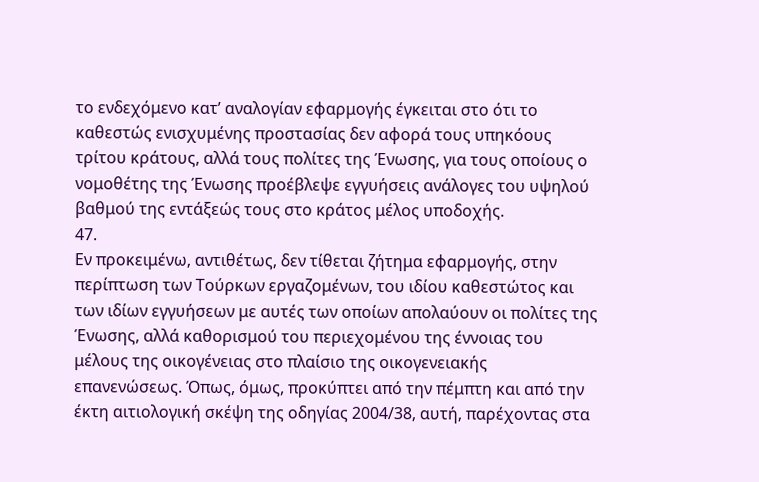το ενδεχόμενο κατ’ αναλογίαν εφαρμογής έγκειται στο ότι το καθεστώς ενισχυμένης προστασίας δεν αφορά τους υπηκόους τρίτου κράτους, αλλά τους πολίτες της Ένωσης, για τους οποίους ο νομοθέτης της Ένωσης προέβλεψε εγγυήσεις ανάλογες του υψηλού βαθμού της εντάξεώς τους στο κράτος μέλος υποδοχής.
47.
Εν προκειμένω, αντιθέτως, δεν τίθεται ζήτημα εφαρμογής, στην περίπτωση των Τούρκων εργαζομένων, του ιδίου καθεστώτος και των ιδίων εγγυήσεων με αυτές των οποίων απολαύουν οι πολίτες της Ένωσης, αλλά καθορισμού του περιεχομένου της έννοιας του μέλους της οικογένειας στο πλαίσιο της οικογενειακής επανενώσεως. Όπως, όμως, προκύπτει από την πέμπτη και από την έκτη αιτιολογική σκέψη της οδηγίας 2004/38, αυτή, παρέχοντας στα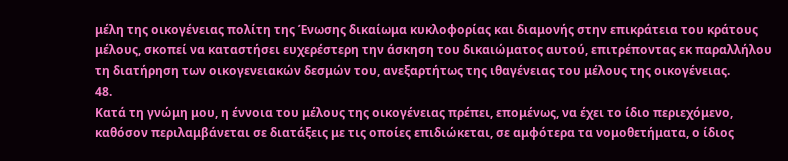μέλη της οικογένειας πολίτη της Ένωσης δικαίωμα κυκλοφορίας και διαμονής στην επικράτεια του κράτους μέλους, σκοπεί να καταστήσει ευχερέστερη την άσκηση του δικαιώματος αυτού, επιτρέποντας εκ παραλλήλου τη διατήρηση των οικογενειακών δεσμών του, ανεξαρτήτως της ιθαγένειας του μέλους της οικογένειας.
48.
Κατά τη γνώμη μου, η έννοια του μέλους της οικογένειας πρέπει, επομένως, να έχει το ίδιο περιεχόμενο, καθόσον περιλαμβάνεται σε διατάξεις με τις οποίες επιδιώκεται, σε αμφότερα τα νομοθετήματα, ο ίδιος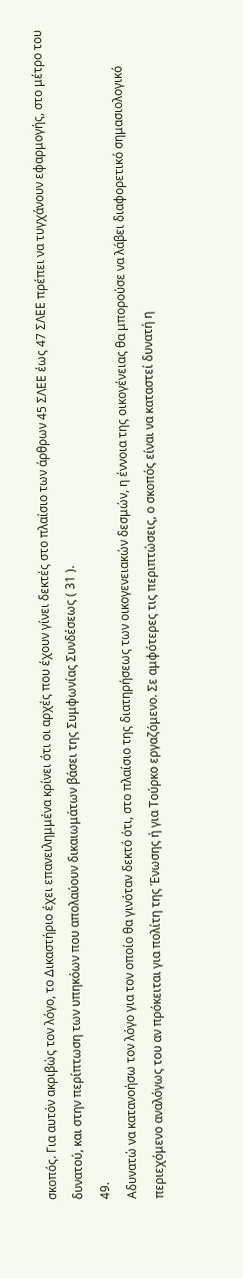σκοπός. Για αυτόν ακριβώς τον λόγο, το Δικαστήριο έχει επανειλημμένα κρίνει ότι οι αρχές που έχουν γίνει δεκτές στο πλαίσιο των άρθρων 45 ΣΛΕΕ έως 47 ΣΛΕΕ πρέπει να τυγχάνουν εφαρμογής, στο μέτρο του δυνατού, και στην περίπτωση των υπηκόων που απολαύουν δικαιωμάτων βάσει της Συμφωνίας Συνδέσεως ( 31 ).
49.
Αδυνατώ να κατανοήσω τον λόγο για τον οποίο θα γινόταν δεκτό ότι, στο πλαίσιο της διατηρήσεως των οικογενειακών δεσμών, η έννοια της οικογένειας θα μπορούσε να λάβει διαφορετικό σημασιολογικό περιεχόμενο αναλόγως του αν πρόκειται για πολίτη της Ένωσης ή για Τούρκο εργαζόμενο. Σε αμφότερες τις περιπτώσεις, ο σκοπός είναι να καταστεί δυνατή η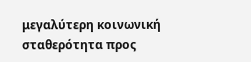μεγαλύτερη κοινωνική σταθερότητα προς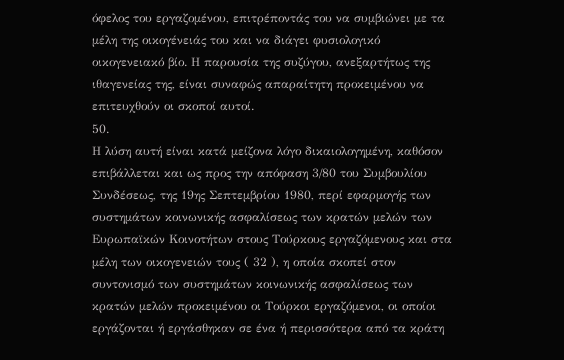όφελος του εργαζομένου, επιτρέποντάς του να συμβιώνει με τα μέλη της οικογένειάς του και να διάγει φυσιολογικό οικογενειακό βίο. Η παρουσία της συζύγου, ανεξαρτήτως της ιθαγενείας της, είναι συναφώς απαραίτητη προκειμένου να επιτευχθούν οι σκοποί αυτοί.
50.
Η λύση αυτή είναι κατά μείζονα λόγο δικαιολογημένη, καθόσον επιβάλλεται και ως προς την απόφαση 3/80 του Συμβουλίου Συνδέσεως, της 19ης Σεπτεμβρίου 1980, περί εφαρμογής των συστημάτων κοινωνικής ασφαλίσεως των κρατών μελών των Ευρωπαϊκών Κοινοτήτων στους Τούρκους εργαζόμενους και στα μέλη των οικογενειών τους ( 32 ), η οποία σκοπεί στον συντονισμό των συστημάτων κοινωνικής ασφαλίσεως των κρατών μελών προκειμένου οι Τούρκοι εργαζόμενοι, οι οποίοι εργάζονται ή εργάσθηκαν σε ένα ή περισσότερα από τα κράτη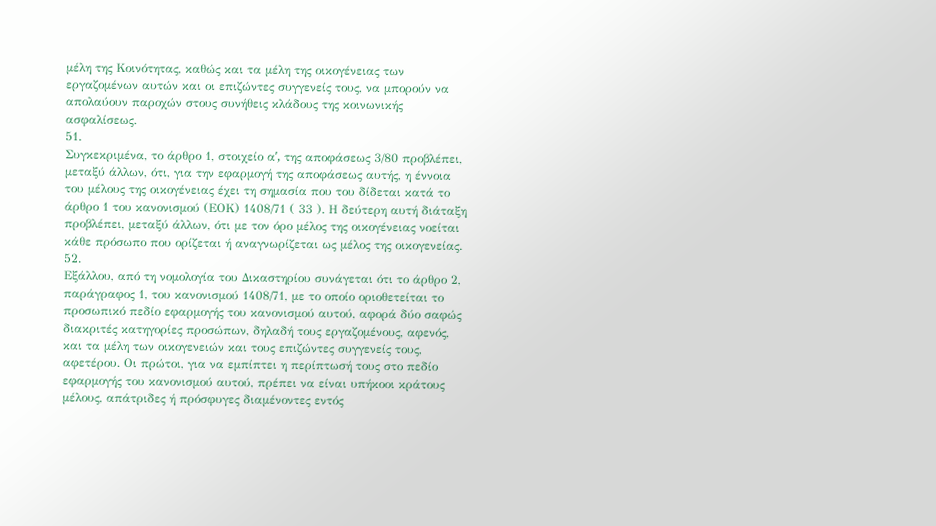μέλη της Κοινότητας, καθώς και τα μέλη της οικογένειας των εργαζομένων αυτών και οι επιζώντες συγγενείς τους, να μπορούν να απολαύουν παροχών στους συνήθεις κλάδους της κοινωνικής ασφαλίσεως.
51.
Συγκεκριμένα, το άρθρο 1, στοιχείο αʹ, της αποφάσεως 3/80 προβλέπει, μεταξύ άλλων, ότι, για την εφαρμογή της αποφάσεως αυτής, η έννοια του μέλους της οικογένειας έχει τη σημασία που του δίδεται κατά το άρθρο 1 του κανονισμού (ΕΟΚ) 1408/71 ( 33 ). Η δεύτερη αυτή διάταξη προβλέπει, μεταξύ άλλων, ότι με τον όρο μέλος της οικογένειας νοείται κάθε πρόσωπο που ορίζεται ή αναγνωρίζεται ως μέλος της οικογενείας.
52.
Εξάλλου, από τη νομολογία του Δικαστηρίου συνάγεται ότι το άρθρο 2, παράγραφος 1, του κανονισμού 1408/71, με το οποίο οριοθετείται το προσωπικό πεδίο εφαρμογής του κανονισμού αυτού, αφορά δύο σαφώς διακριτές κατηγορίες προσώπων, δηλαδή τους εργαζομένους, αφενός, και τα μέλη των οικογενειών και τους επιζώντες συγγενείς τους, αφετέρου. Οι πρώτοι, για να εμπίπτει η περίπτωσή τους στο πεδίο εφαρμογής του κανονισμού αυτού, πρέπει να είναι υπήκοοι κράτους μέλους, απάτριδες ή πρόσφυγες διαμένοντες εντός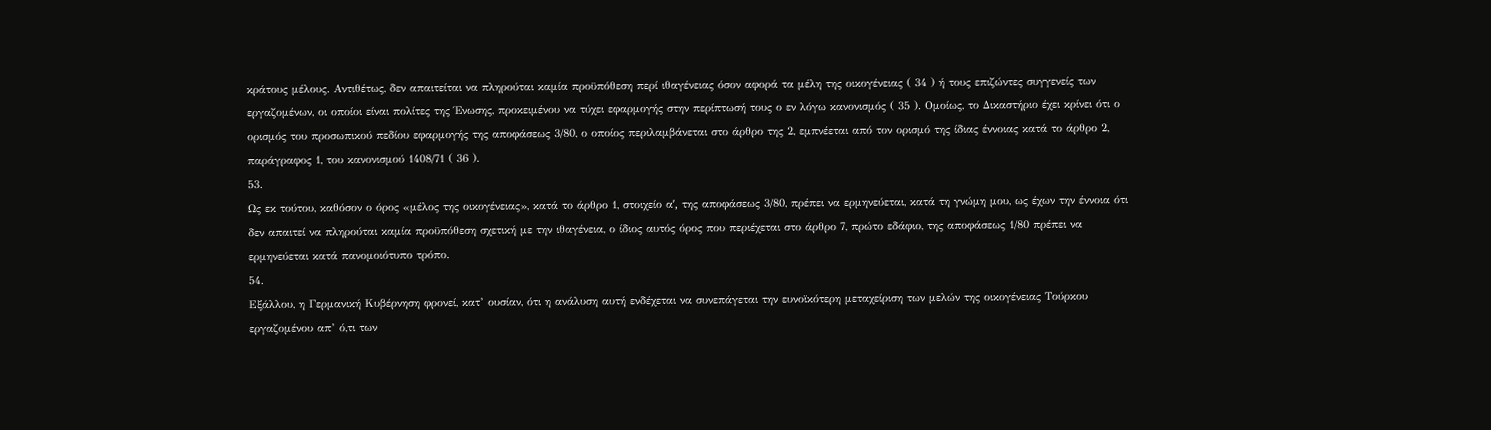κράτους μέλους. Αντιθέτως, δεν απαιτείται να πληρούται καμία προϋπόθεση περί ιθαγένειας όσον αφορά τα μέλη της οικογένειας ( 34 ) ή τους επιζώντες συγγενείς των εργαζομένων, οι οποίοι είναι πολίτες της Ένωσης, προκειμένου να τύχει εφαρμογής στην περίπτωσή τους ο εν λόγω κανονισμός ( 35 ). Ομοίως, το Δικαστήριο έχει κρίνει ότι ο ορισμός του προσωπικού πεδίου εφαρμογής της αποφάσεως 3/80, ο οποίος περιλαμβάνεται στο άρθρο της 2, εμπνέεται από τον ορισμό της ίδιας έννοιας κατά το άρθρο 2, παράγραφος 1, του κανονισμού 1408/71 ( 36 ).
53.
Ως εκ τούτου, καθόσον ο όρος «μέλος της οικογένειας», κατά το άρθρο 1, στοιχείο αʹ, της αποφάσεως 3/80, πρέπει να ερμηνεύεται, κατά τη γνώμη μου, ως έχων την έννοια ότι δεν απαιτεί να πληρούται καμία προϋπόθεση σχετική με την ιθαγένεια, ο ίδιος αυτός όρος που περιέχεται στο άρθρο 7, πρώτο εδάφιο, της αποφάσεως 1/80 πρέπει να ερμηνεύεται κατά πανομοιότυπο τρόπο.
54.
Εξάλλου, η Γερμανική Κυβέρνηση φρονεί, κατ’ ουσίαν, ότι η ανάλυση αυτή ενδέχεται να συνεπάγεται την ευνοϊκότερη μεταχείριση των μελών της οικογένειας Τούρκου εργαζομένου απ’ ό,τι των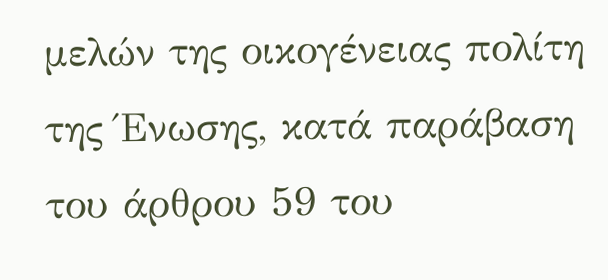μελών της οικογένειας πολίτη της Ένωσης, κατά παράβαση του άρθρου 59 του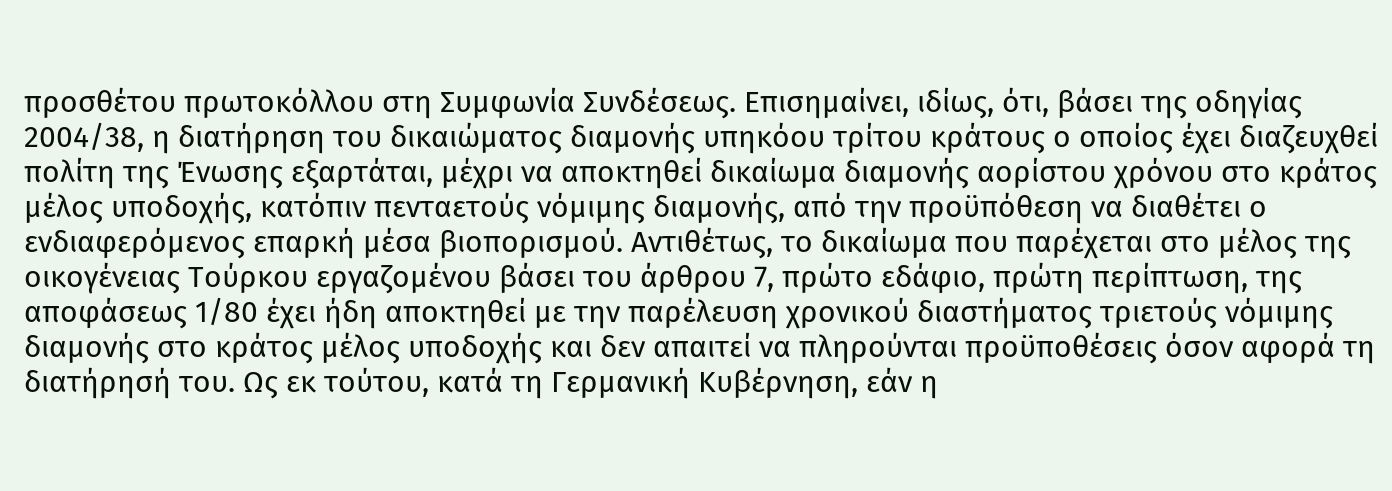προσθέτου πρωτοκόλλου στη Συμφωνία Συνδέσεως. Επισημαίνει, ιδίως, ότι, βάσει της οδηγίας 2004/38, η διατήρηση του δικαιώματος διαμονής υπηκόου τρίτου κράτους ο οποίος έχει διαζευχθεί πολίτη της Ένωσης εξαρτάται, μέχρι να αποκτηθεί δικαίωμα διαμονής αορίστου χρόνου στο κράτος μέλος υποδοχής, κατόπιν πενταετούς νόμιμης διαμονής, από την προϋπόθεση να διαθέτει ο ενδιαφερόμενος επαρκή μέσα βιοπορισμού. Αντιθέτως, το δικαίωμα που παρέχεται στο μέλος της οικογένειας Τούρκου εργαζομένου βάσει του άρθρου 7, πρώτο εδάφιο, πρώτη περίπτωση, της αποφάσεως 1/80 έχει ήδη αποκτηθεί με την παρέλευση χρονικού διαστήματος τριετούς νόμιμης διαμονής στο κράτος μέλος υποδοχής και δεν απαιτεί να πληρούνται προϋποθέσεις όσον αφορά τη διατήρησή του. Ως εκ τούτου, κατά τη Γερμανική Κυβέρνηση, εάν η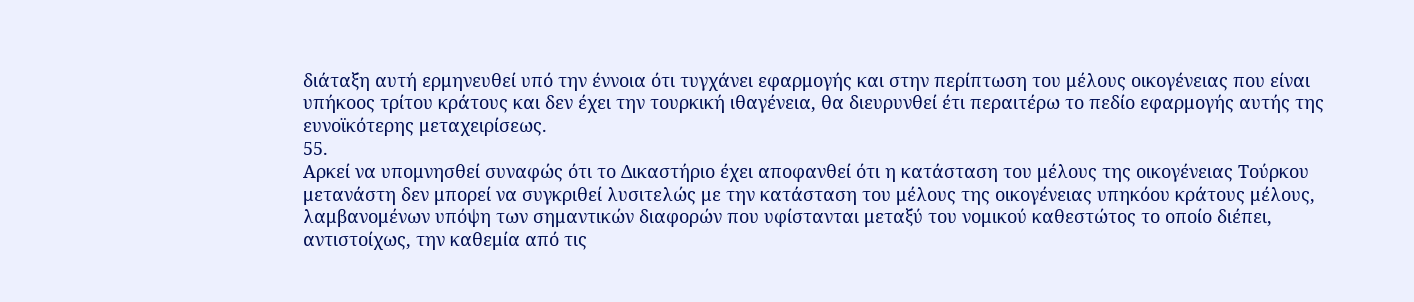διάταξη αυτή ερμηνευθεί υπό την έννοια ότι τυγχάνει εφαρμογής και στην περίπτωση του μέλους οικογένειας που είναι υπήκοος τρίτου κράτους και δεν έχει την τουρκική ιθαγένεια, θα διευρυνθεί έτι περαιτέρω το πεδίο εφαρμογής αυτής της ευνοϊκότερης μεταχειρίσεως.
55.
Αρκεί να υπομνησθεί συναφώς ότι το Δικαστήριο έχει αποφανθεί ότι η κατάσταση του μέλους της οικογένειας Τούρκου μετανάστη δεν μπορεί να συγκριθεί λυσιτελώς με την κατάσταση του μέλους της οικογένειας υπηκόου κράτους μέλους, λαμβανομένων υπόψη των σημαντικών διαφορών που υφίστανται μεταξύ του νομικού καθεστώτος το οποίο διέπει, αντιστοίχως, την καθεμία από τις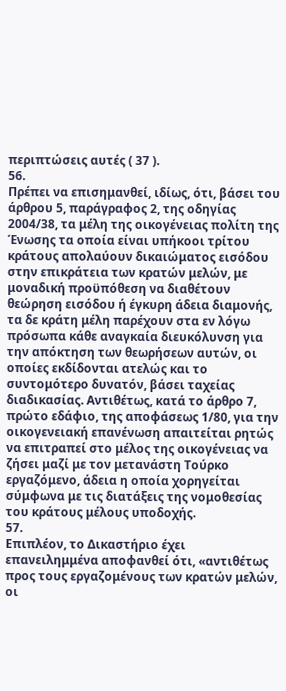περιπτώσεις αυτές ( 37 ).
56.
Πρέπει να επισημανθεί, ιδίως, ότι, βάσει του άρθρου 5, παράγραφος 2, της οδηγίας 2004/38, τα μέλη της οικογένειας πολίτη της Ένωσης τα οποία είναι υπήκοοι τρίτου κράτους απολαύουν δικαιώματος εισόδου στην επικράτεια των κρατών μελών, με μοναδική προϋπόθεση να διαθέτουν θεώρηση εισόδου ή έγκυρη άδεια διαμονής, τα δε κράτη μέλη παρέχουν στα εν λόγω πρόσωπα κάθε αναγκαία διευκόλυνση για την απόκτηση των θεωρήσεων αυτών, οι οποίες εκδίδονται ατελώς και το συντομότερο δυνατόν, βάσει ταχείας διαδικασίας. Αντιθέτως, κατά το άρθρο 7, πρώτο εδάφιο, της αποφάσεως 1/80, για την οικογενειακή επανένωση απαιτείται ρητώς να επιτραπεί στο μέλος της οικογένειας να ζήσει μαζί με τον μετανάστη Τούρκο εργαζόμενο, άδεια η οποία χορηγείται σύμφωνα με τις διατάξεις της νομοθεσίας του κράτους μέλους υποδοχής.
57.
Επιπλέον, το Δικαστήριο έχει επανειλημμένα αποφανθεί ότι, «αντιθέτως προς τους εργαζομένους των κρατών μελών, οι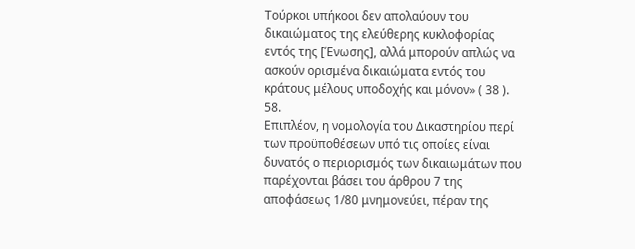Τούρκοι υπήκοοι δεν απολαύουν του δικαιώματος της ελεύθερης κυκλοφορίας εντός της [Ένωσης], αλλά μπορούν απλώς να ασκούν ορισμένα δικαιώματα εντός του κράτους μέλους υποδοχής και μόνον» ( 38 ).
58.
Επιπλέον, η νομολογία του Δικαστηρίου περί των προϋποθέσεων υπό τις οποίες είναι δυνατός ο περιορισμός των δικαιωμάτων που παρέχονται βάσει του άρθρου 7 της αποφάσεως 1/80 μνημονεύει, πέραν της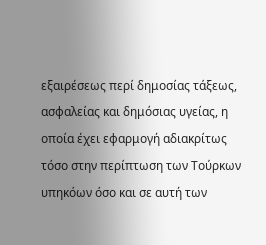εξαιρέσεως περί δημοσίας τάξεως, ασφαλείας και δημόσιας υγείας, η οποία έχει εφαρμογή αδιακρίτως τόσο στην περίπτωση των Τούρκων υπηκόων όσο και σε αυτή των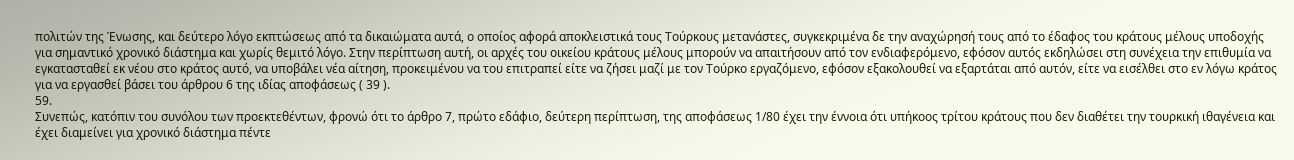πολιτών της Ένωσης, και δεύτερο λόγο εκπτώσεως από τα δικαιώματα αυτά, ο οποίος αφορά αποκλειστικά τους Τούρκους μετανάστες, συγκεκριμένα δε την αναχώρησή τους από το έδαφος του κράτους μέλους υποδοχής για σημαντικό χρονικό διάστημα και χωρίς θεμιτό λόγο. Στην περίπτωση αυτή, οι αρχές του οικείου κράτους μέλους μπορούν να απαιτήσουν από τον ενδιαφερόμενο, εφόσον αυτός εκδηλώσει στη συνέχεια την επιθυμία να εγκατασταθεί εκ νέου στο κράτος αυτό, να υποβάλει νέα αίτηση, προκειμένου να του επιτραπεί είτε να ζήσει μαζί με τον Τούρκο εργαζόμενο, εφόσον εξακολουθεί να εξαρτάται από αυτόν, είτε να εισέλθει στο εν λόγω κράτος για να εργασθεί βάσει του άρθρου 6 της ιδίας αποφάσεως ( 39 ).
59.
Συνεπώς, κατόπιν του συνόλου των προεκτεθέντων, φρονώ ότι το άρθρο 7, πρώτο εδάφιο, δεύτερη περίπτωση, της αποφάσεως 1/80 έχει την έννοια ότι υπήκοος τρίτου κράτους που δεν διαθέτει την τουρκική ιθαγένεια και έχει διαμείνει για χρονικό διάστημα πέντε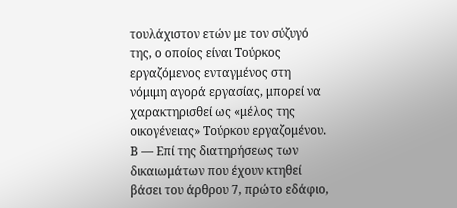τουλάχιστον ετών με τον σύζυγό της, ο οποίος είναι Τούρκος εργαζόμενος ενταγμένος στη νόμιμη αγορά εργασίας, μπορεί να χαρακτηρισθεί ως «μέλος της οικογένειας» Τούρκου εργαζομένου.
Β — Επί της διατηρήσεως των δικαιωμάτων που έχουν κτηθεί βάσει του άρθρου 7, πρώτο εδάφιο,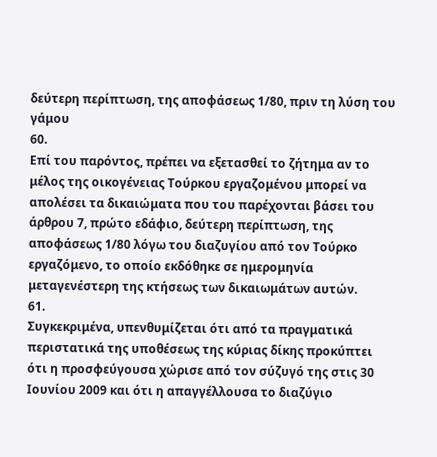δεύτερη περίπτωση, της αποφάσεως 1/80, πριν τη λύση του γάμου
60.
Επί του παρόντος, πρέπει να εξετασθεί το ζήτημα αν το μέλος της οικογένειας Τούρκου εργαζομένου μπορεί να απολέσει τα δικαιώματα που του παρέχονται βάσει του άρθρου 7, πρώτο εδάφιο, δεύτερη περίπτωση, της αποφάσεως 1/80 λόγω του διαζυγίου από τον Τούρκο εργαζόμενο, το οποίο εκδόθηκε σε ημερομηνία μεταγενέστερη της κτήσεως των δικαιωμάτων αυτών.
61.
Συγκεκριμένα, υπενθυμίζεται ότι από τα πραγματικά περιστατικά της υποθέσεως της κύριας δίκης προκύπτει ότι η προσφεύγουσα χώρισε από τον σύζυγό της στις 30 Ιουνίου 2009 και ότι η απαγγέλλουσα το διαζύγιο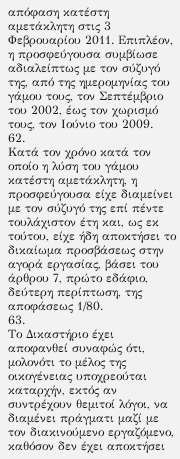απόφαση κατέστη αμετάκλητη στις 3 Φεβρουαρίου 2011. Επιπλέον, η προσφεύγουσα συμβίωσε αδιαλείπτως με τον σύζυγό της, από της ημερομηνίας του γάμου τους, τον Σεπτέμβριο του 2002, έως τον χωρισμό τους, τον Ιούνιο του 2009.
62.
Κατά τον χρόνο κατά τον οποίο η λύση του γάμου κατέστη αμετάκλητη, η προσφεύγουσα είχε διαμείνει με τον σύζυγό της επί πέντε τουλάχιστον έτη και, ως εκ τούτου, είχε ήδη αποκτήσει το δικαίωμα προσβάσεως στην αγορά εργασίας, βάσει του άρθρου 7, πρώτο εδάφιο, δεύτερη περίπτωση, της αποφάσεως 1/80.
63.
Το Δικαστήριο έχει αποφανθεί συναφώς ότι, μολονότι το μέλος της οικογένειας υποχρεούται καταρχήν, εκτός αν συντρέχουν θεμιτοί λόγοι, να διαμένει πράγματι μαζί με τον διακινούμενο εργαζόμενο, καθόσον δεν έχει αποκτήσει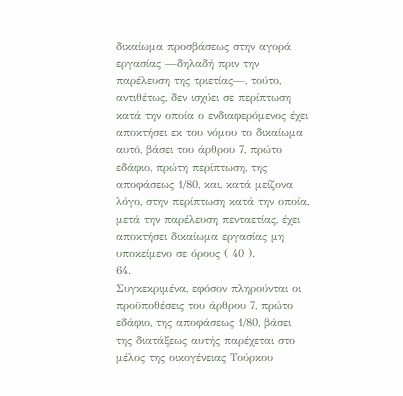δικαίωμα προσβάσεως στην αγορά εργασίας —δηλαδή πριν την παρέλευση της τριετίας—, τούτο, αντιθέτως, δεν ισχύει σε περίπτωση κατά την οποία ο ενδιαφερόμενος έχει αποκτήσει εκ του νόμου το δικαίωμα αυτό, βάσει του άρθρου 7, πρώτο εδάφιο, πρώτη περίπτωση, της αποφάσεως 1/80, και, κατά μείζονα λόγο, στην περίπτωση κατά την οποία, μετά την παρέλευση πενταετίας, έχει αποκτήσει δικαίωμα εργασίας μη υποκείμενο σε όρους ( 40 ).
64.
Συγκεκριμένα, εφόσον πληρούνται οι προϋποθέσεις του άρθρου 7, πρώτο εδάφιο, της αποφάσεως 1/80, βάσει της διατάξεως αυτής παρέχεται στο μέλος της οικογένειας Τούρκου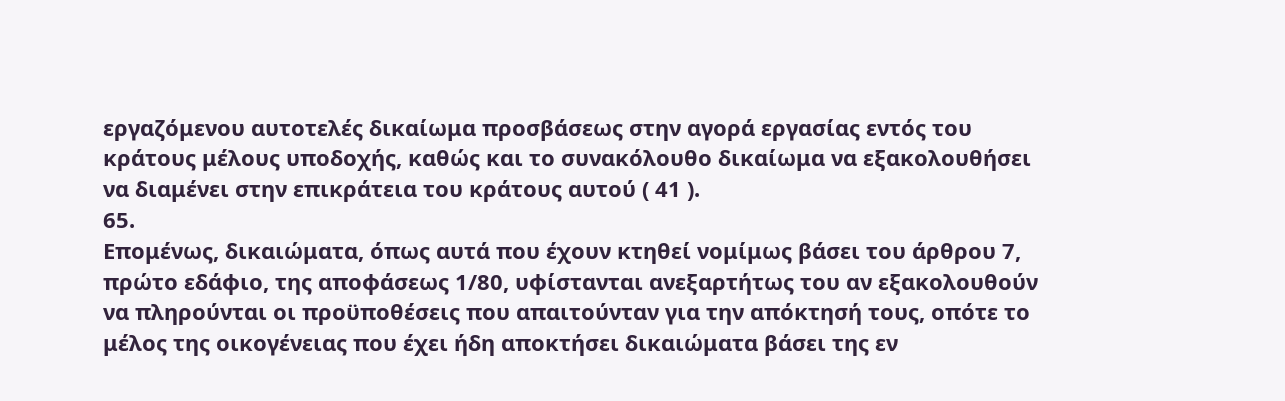εργαζόμενου αυτοτελές δικαίωμα προσβάσεως στην αγορά εργασίας εντός του κράτους μέλους υποδοχής, καθώς και το συνακόλουθο δικαίωμα να εξακολουθήσει να διαμένει στην επικράτεια του κράτους αυτού ( 41 ).
65.
Επομένως, δικαιώματα, όπως αυτά που έχουν κτηθεί νομίμως βάσει του άρθρου 7, πρώτο εδάφιο, της αποφάσεως 1/80, υφίστανται ανεξαρτήτως του αν εξακολουθούν να πληρούνται οι προϋποθέσεις που απαιτούνταν για την απόκτησή τους, οπότε το μέλος της οικογένειας που έχει ήδη αποκτήσει δικαιώματα βάσει της εν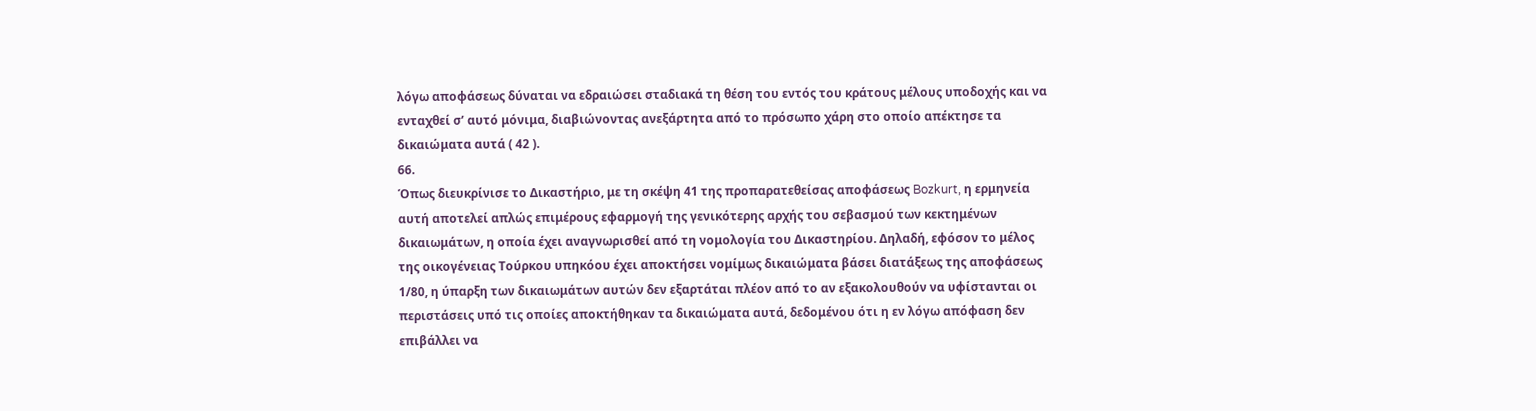λόγω αποφάσεως δύναται να εδραιώσει σταδιακά τη θέση του εντός του κράτους μέλους υποδοχής και να ενταχθεί σ’ αυτό μόνιμα, διαβιώνοντας ανεξάρτητα από το πρόσωπο χάρη στο οποίο απέκτησε τα δικαιώματα αυτά ( 42 ).
66.
Όπως διευκρίνισε το Δικαστήριο, με τη σκέψη 41 της προπαρατεθείσας αποφάσεως Bozkurt, η ερμηνεία αυτή αποτελεί απλώς επιμέρους εφαρμογή της γενικότερης αρχής του σεβασμού των κεκτημένων δικαιωμάτων, η οποία έχει αναγνωρισθεί από τη νομολογία του Δικαστηρίου. Δηλαδή, εφόσον το μέλος της οικογένειας Τούρκου υπηκόου έχει αποκτήσει νομίμως δικαιώματα βάσει διατάξεως της αποφάσεως 1/80, η ύπαρξη των δικαιωμάτων αυτών δεν εξαρτάται πλέον από το αν εξακολουθούν να υφίστανται οι περιστάσεις υπό τις οποίες αποκτήθηκαν τα δικαιώματα αυτά, δεδομένου ότι η εν λόγω απόφαση δεν επιβάλλει να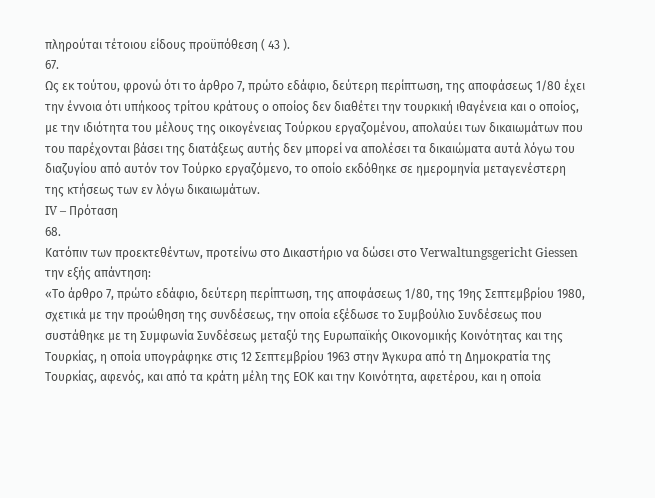πληρούται τέτοιου είδους προϋπόθεση ( 43 ).
67.
Ως εκ τούτου, φρονώ ότι το άρθρο 7, πρώτο εδάφιο, δεύτερη περίπτωση, της αποφάσεως 1/80 έχει την έννοια ότι υπήκοος τρίτου κράτους ο οποίος δεν διαθέτει την τουρκική ιθαγένεια και ο οποίος, με την ιδιότητα του μέλους της οικογένειας Τούρκου εργαζομένου, απολαύει των δικαιωμάτων που του παρέχονται βάσει της διατάξεως αυτής δεν μπορεί να απολέσει τα δικαιώματα αυτά λόγω του διαζυγίου από αυτόν τον Τούρκο εργαζόμενο, το οποίο εκδόθηκε σε ημερομηνία μεταγενέστερη της κτήσεως των εν λόγω δικαιωμάτων.
IV – Πρόταση
68.
Κατόπιν των προεκτεθέντων, προτείνω στο Δικαστήριο να δώσει στο Verwaltungsgericht Giessen την εξής απάντηση:
«Το άρθρο 7, πρώτο εδάφιο, δεύτερη περίπτωση, της αποφάσεως 1/80, της 19ης Σεπτεμβρίου 1980, σχετικά με την προώθηση της συνδέσεως, την οποία εξέδωσε το Συμβούλιο Συνδέσεως που συστάθηκε με τη Συμφωνία Συνδέσεως μεταξύ της Ευρωπαϊκής Οικονομικής Κοινότητας και της Τουρκίας, η οποία υπογράφηκε στις 12 Σεπτεμβρίου 1963 στην Άγκυρα από τη Δημοκρατία της Τουρκίας, αφενός, και από τα κράτη μέλη της ΕΟΚ και την Κοινότητα, αφετέρου, και η οποία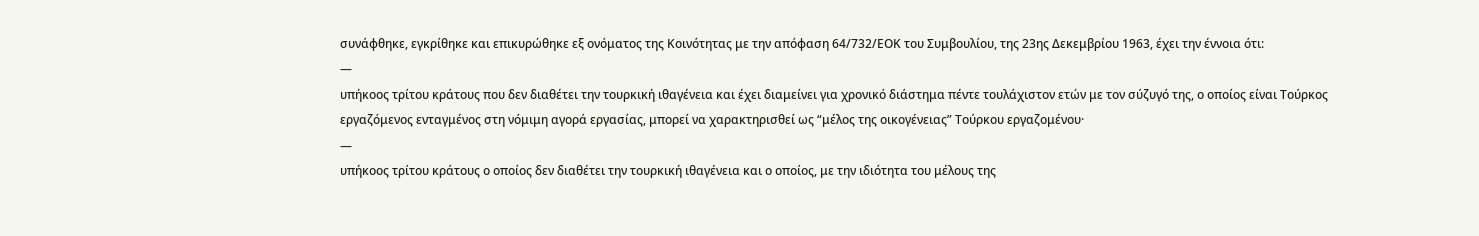συνάφθηκε, εγκρίθηκε και επικυρώθηκε εξ ονόματος της Κοινότητας με την απόφαση 64/732/ΕΟΚ του Συμβουλίου, της 23ης Δεκεμβρίου 1963, έχει την έννοια ότι:
—
υπήκοος τρίτου κράτους που δεν διαθέτει την τουρκική ιθαγένεια και έχει διαμείνει για χρονικό διάστημα πέντε τουλάχιστον ετών με τον σύζυγό της, ο οποίος είναι Τούρκος εργαζόμενος ενταγμένος στη νόμιμη αγορά εργασίας, μπορεί να χαρακτηρισθεί ως “μέλος της οικογένειας” Τούρκου εργαζομένου·
—
υπήκοος τρίτου κράτους ο οποίος δεν διαθέτει την τουρκική ιθαγένεια και ο οποίος, με την ιδιότητα του μέλους της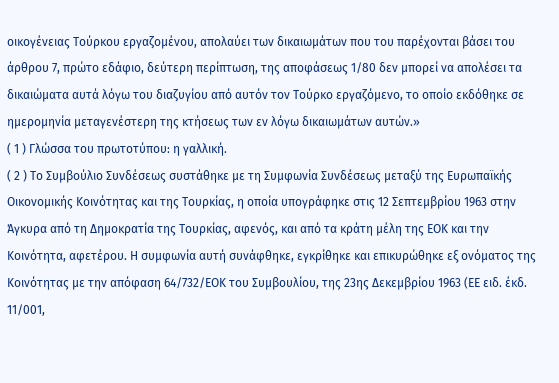οικογένειας Τούρκου εργαζομένου, απολαύει των δικαιωμάτων που του παρέχονται βάσει του άρθρου 7, πρώτο εδάφιο, δεύτερη περίπτωση, της αποφάσεως 1/80 δεν μπορεί να απολέσει τα δικαιώματα αυτά λόγω του διαζυγίου από αυτόν τον Τούρκο εργαζόμενο, το οποίο εκδόθηκε σε ημερομηνία μεταγενέστερη της κτήσεως των εν λόγω δικαιωμάτων αυτών.»
( 1 ) Γλώσσα του πρωτοτύπου: η γαλλική.
( 2 ) Το Συμβούλιο Συνδέσεως συστάθηκε με τη Συμφωνία Συνδέσεως μεταξύ της Ευρωπαϊκής Οικονομικής Κοινότητας και της Τουρκίας, η οποία υπογράφηκε στις 12 Σεπτεμβρίου 1963 στην Άγκυρα από τη Δημοκρατία της Τουρκίας, αφενός, και από τα κράτη μέλη της ΕΟΚ και την Κοινότητα, αφετέρου. Η συμφωνία αυτή συνάφθηκε, εγκρίθηκε και επικυρώθηκε εξ ονόματος της Κοινότητας με την απόφαση 64/732/ΕΟΚ του Συμβουλίου, της 23ης Δεκεμβρίου 1963 (ΕΕ ειδ. έκδ. 11/001,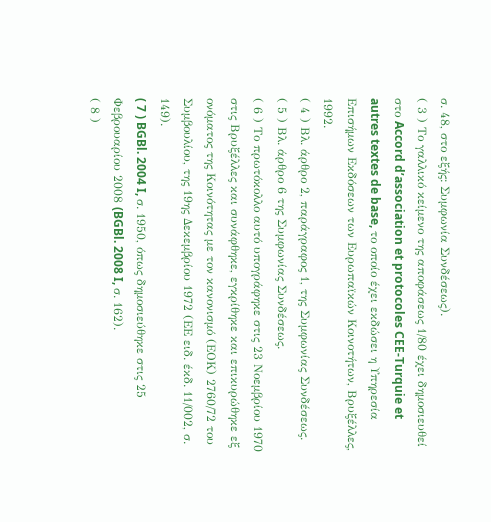σ. 48, στο εξής: Συμφωνία Συνδέσεως).
( 3 ) Το γαλλικό κείμενο της αποφάσεως 1/80 έχει δημοσιευθεί στο Accord d’association et protocoles CEE-Turquie et autres textes de base, το οποίο έχει εκδώσει η Υπηρεσία Επισήμων Εκδόσεων των Ευρωπαϊκών Κοινοτήτων, Βρυξέλλες, 1992.
( 4 ) Βλ. άρθρο 2, παράγραφος 1, της Συμφωνίας Συνδέσεως.
( 5 ) Βλ. άρθρο 6 της Συμφωνίας Συνδέσεως.
( 6 ) Το πρωτόκολλο αυτό υπογράφηκε στις 23 Νοεμβρίου 1970 στις Βρυξέλλες και συνάφθηκε, εγκρίθηκε και επικυρώθηκε εξ ονόματος της Κοινότητας με τον κανονισμό (ΕΟΚ) 2760/72 του Συμβουλίου, της 19ης Δεκεμβρίου 1972 (ΕΕ ειδ. έκδ. 11/002, σ. 149).
( 7 ) BGBl. 2004 I, σ. 1950, όπως δημοσιεύθηκε στις 25 Φεβρουαρίου 2008 (BGBl. 2008 I, σ. 162).
( 8 )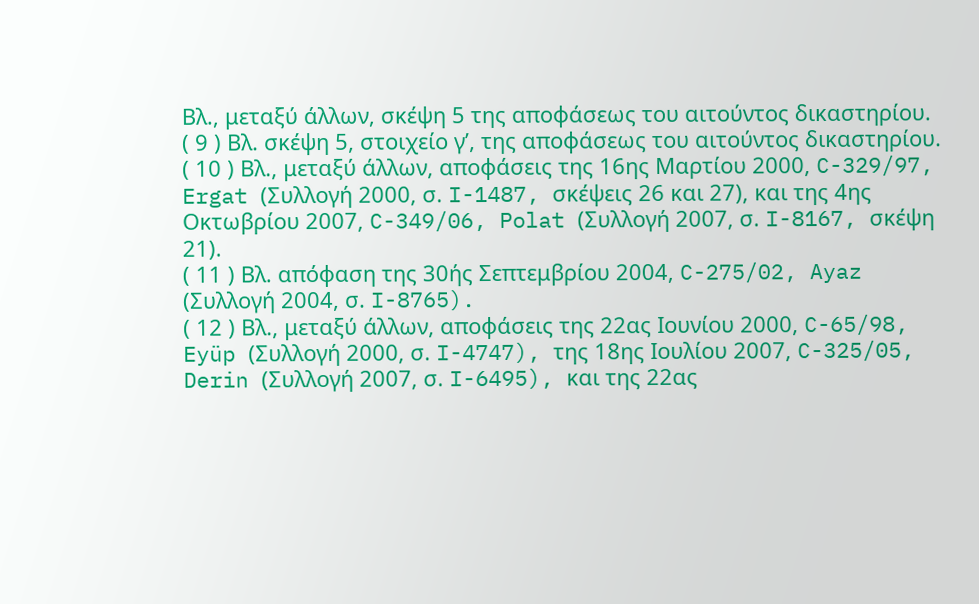Βλ., μεταξύ άλλων, σκέψη 5 της αποφάσεως του αιτούντος δικαστηρίου.
( 9 ) Βλ. σκέψη 5, στοιχείο γʹ, της αποφάσεως του αιτούντος δικαστηρίου.
( 10 ) Βλ., μεταξύ άλλων, αποφάσεις της 16ης Μαρτίου 2000, C-329/97, Ergat (Συλλογή 2000, σ. I-1487, σκέψεις 26 και 27), και της 4ης Οκτωβρίου 2007, C-349/06, Polat (Συλλογή 2007, σ. I-8167, σκέψη 21).
( 11 ) Βλ. απόφαση της 30ής Σεπτεμβρίου 2004, C-275/02, Ayaz (Συλλογή 2004, σ. I-8765).
( 12 ) Βλ., μεταξύ άλλων, αποφάσεις της 22ας Ιουνίου 2000, C-65/98, Eyüp (Συλλογή 2000, σ. I-4747), της 18ης Ιουλίου 2007, C-325/05, Derin (Συλλογή 2007, σ. I-6495), και της 22ας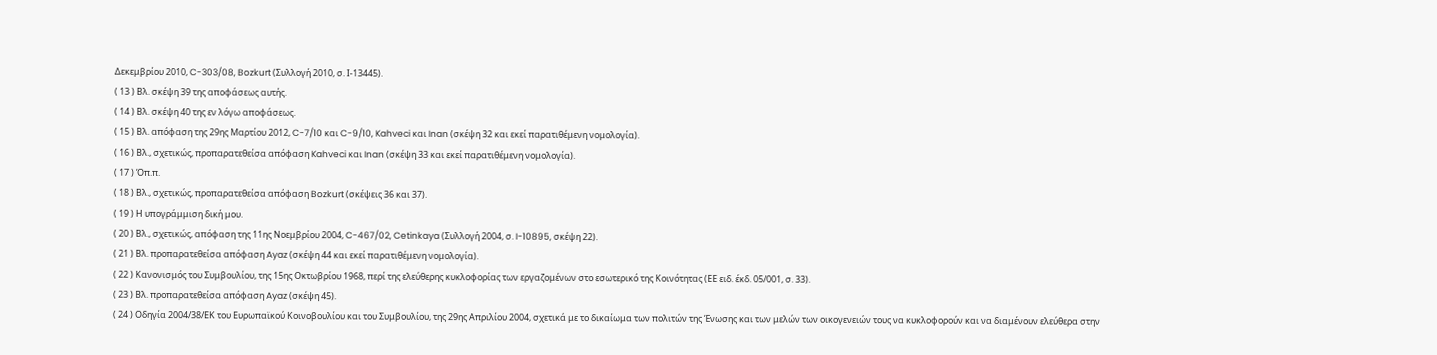Δεκεμβρίου 2010, C-303/08, Bozkurt (Συλλογή 2010, σ. Ι-13445).
( 13 ) Βλ. σκέψη 39 της αποφάσεως αυτής.
( 14 ) Βλ. σκέψη 40 της εν λόγω αποφάσεως.
( 15 ) Βλ. απόφαση της 29ης Μαρτίου 2012, C-7/10 και C-9/10, Kahveci και Inan (σκέψη 32 και εκεί παρατιθέμενη νομολογία).
( 16 ) Βλ., σχετικώς, προπαρατεθείσα απόφαση Kahveci και Inan (σκέψη 33 και εκεί παρατιθέμενη νομολογία).
( 17 ) Όπ.π.
( 18 ) Βλ., σχετικώς, προπαρατεθείσα απόφαση Bozkurt (σκέψεις 36 και 37).
( 19 ) Η υπογράμμιση δική μου.
( 20 ) Βλ., σχετικώς, απόφαση της 11ης Νοεμβρίου 2004, C-467/02, Cetinkaya (Συλλογή 2004, σ. I-10895, σκέψη 22).
( 21 ) Βλ. προπαρατεθείσα απόφαση Ayaz (σκέψη 44 και εκεί παρατιθέμενη νομολογία).
( 22 ) Κανονισμός του Συμβουλίου, της 15ης Οκτωβρίου 1968, περί της ελεύθερης κυκλοφορίας των εργαζομένων στο εσωτερικό της Κοινότητας (ΕΕ ειδ. έκδ. 05/001, σ. 33).
( 23 ) Βλ. προπαρατεθείσα απόφαση Ayaz (σκέψη 45).
( 24 ) Οδηγία 2004/38/ΕΚ του Ευρωπαϊκού Κοινοβουλίου και του Συμβουλίου, της 29ης Απριλίου 2004, σχετικά με το δικαίωμα των πολιτών της Ένωσης και των μελών των οικογενειών τους να κυκλοφορούν και να διαμένουν ελεύθερα στην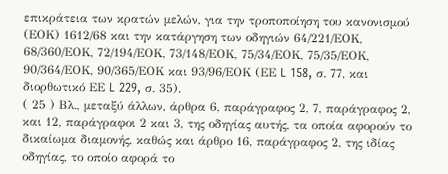επικράτεια των κρατών μελών, για την τροποποίηση του κανονισμού (ΕΟΚ) 1612/68 και την κατάργηση των οδηγιών 64/221/ΕΟΚ, 68/360/ΕΟΚ, 72/194/ΕΟΚ, 73/148/ΕΟΚ, 75/34/ΕΟΚ, 75/35/ΕΟΚ, 90/364/ΕΟΚ, 90/365/ΕΟΚ και 93/96/ΕΟΚ (ΕΕ L 158, σ. 77, και διορθωτικό ΕΕ L 229, σ. 35).
( 25 ) Βλ., μεταξύ άλλων, άρθρα 6, παράγραφος 2, 7, παράγραφος 2, και 12, παράγραφοι 2 και 3, της οδηγίας αυτής, τα οποία αφορούν το δικαίωμα διαμονής, καθώς και άρθρο 16, παράγραφος 2, της ιδίας οδηγίας, το οποίο αφορά το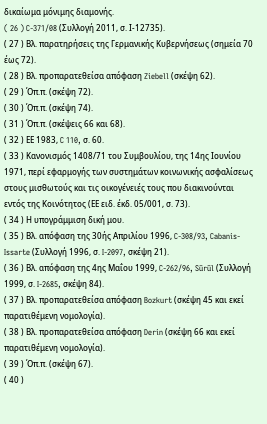δικαίωμα μόνιμης διαμονής.
( 26 ) C-371/08 (Συλλογή 2011, σ. Ι-12735).
( 27 ) Βλ. παρατηρήσεις της Γερμανικής Κυβερνήσεως (σημεία 70 έως 72).
( 28 ) Βλ. προπαρατεθείσα απόφαση Ziebell (σκέψη 62).
( 29 ) Όπ.π. (σκέψη 72).
( 30 ) Όπ.π. (σκέψη 74).
( 31 ) Όπ.π. (σκέψεις 66 και 68).
( 32 ) ΕΕ 1983, C 110, σ. 60.
( 33 ) Κανονισμός 1408/71 του Συμβουλίου, της 14ης Ιουνίου 1971, περί εφαρμογής των συστημάτων κοινωνικής ασφαλίσεως στους μισθωτούς και τις οικογένειές τους που διακινούνται εντός της Κοινότητος (ΕΕ ειδ. έκδ. 05/001, σ. 73).
( 34 ) Η υπογράμμιση δική μου.
( 35 ) Βλ. απόφαση της 30ής Απριλίου 1996, C-308/93, Cabanis-Issarte (Συλλογή 1996, σ. I-2097, σκέψη 21).
( 36 ) Βλ. απόφαση της 4ης Μαΐου 1999, C-262/96, Sürül (Συλλογή 1999, σ. I-2685, σκέψη 84).
( 37 ) Βλ. προπαρατεθείσα απόφαση Bozkurt (σκέψη 45 και εκεί παρατιθέμενη νομολογία).
( 38 ) Βλ. προπαρατεθείσα απόφαση Derin (σκέψη 66 και εκεί παρατιθέμενη νομολογία).
( 39 ) Όπ.π. (σκέψη 67).
( 40 )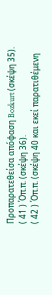Προπαρατεθείσα απόφαση Bozkurt (σκέψη 35).
( 41 ) Όπ.π. (σκέψη 36).
( 42 ) Όπ.π. (σκέψη 40 και εκεί παρατιθέμενη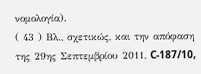νομολογία).
( 43 ) Βλ., σχετικώς, και την απόφαση της 29ης Σεπτεμβρίου 2011, C-187/10,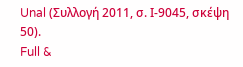Unal (Συλλογή 2011, σ. Ι-9045, σκέψη 50).
Full &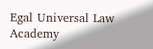Egal Universal Law Academy